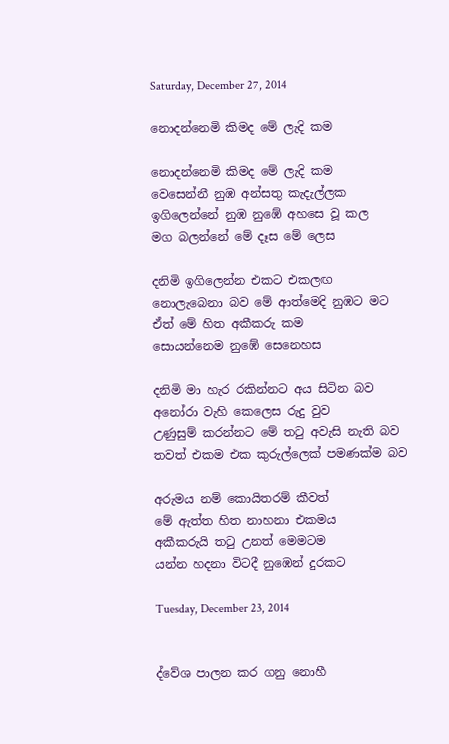Saturday, December 27, 2014

නොදන්නෙමි කිමද මේ ලැදි කම

නොදන්නෙමි කිමද මේ ලැදි කම
වෙසෙන්නී නුඹ අන්සතු කැදැල්ලක
ඉගිලෙන්නේ නුඹ නුඹේ අහසෙ වූ කල
මග බලන්නේ මේ දෑස මේ ලෙස

දනිමි ඉගිලෙන්න එකට එකලඟ
නොලැබෙනා බව මේ ආත්මෙදි නුඹට මට
ඒත් මේ හිත අකීකරු කම
සොයන්නෙම නුඹේ සෙනෙහස

දනිමි මා හැර රකින්නට අය සිටින බව
අනෝරා වැහි කෙලෙස රුදු වුව
උණුසුම් කරන්නට මේ තටු අවැසි නැති බව
තවත් එකම එක කුරුල්ලෙක් පමණක්ම බව

අරුමය නම් කොයිතරම් කීවත්
මේ ඇත්ත හිත නාහනා එකමය
අකීකරුයි තටු උනත් මෙමටම
යන්න හදනා විටදී නුඹෙන් දුරකට

Tuesday, December 23, 2014


ද්වේශ පාලන කර ගනු නොහී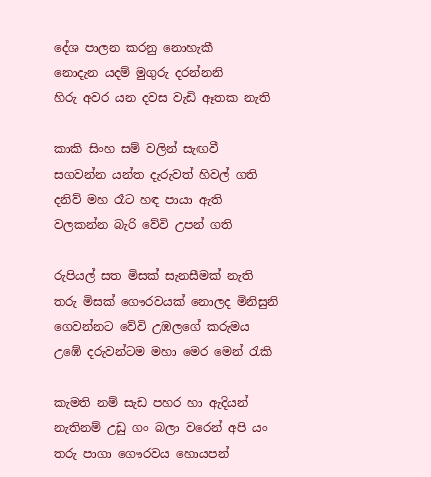දේශ පාලන කරනු නොහැකී
නොදැන යදම් මුගුරු දරන්නනි
හිරු අවර යන දවස වැඩි ඈතක නැති

කාකි සිංහ සම් වලින් සැඟවී
සගවන්න යන්ත දැරුවත් හිවල් ගති
දනිව් මහ රෑට හඳ පායා ඇති
වලකන්න බැරි වේවි උපන් ගති

රුපියල් සත මිසක් සැනසීමක් නැති
තරු මිසක් ගෞරවයක් නොලද මිනිසුනි
ගෙවන්නට වේවි උඹලගේ කරුමය
උඹේ දරුවන්ටම මහා මෙර මෙන් රැකි

කැමති නම් සැඩ පහර හා ඇදියන්
නැතිනම් උඩු ගං බලා වරෙන් අපි යං
තරු පාගා ගෞරවය හොයපන්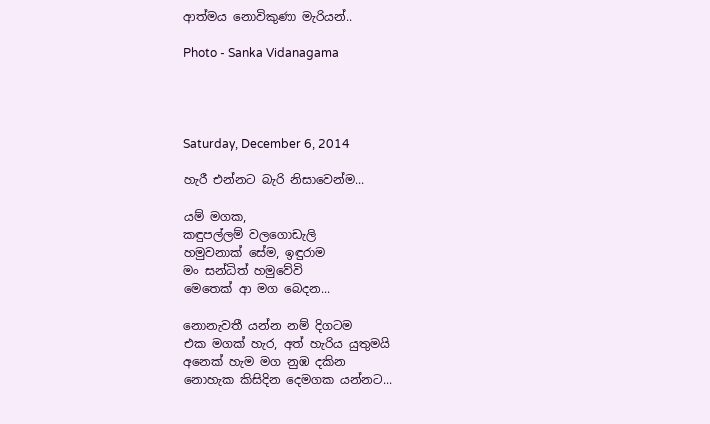ආත්මය නොවිකුණා මැරියන්..

Photo - Sanka Vidanagama




Saturday, December 6, 2014

හැරී එන්නට බැරි නිසාවෙන්ම...

යම් මගක,
කඳුපල්ලම් වලගොඩැලි
හමුවනාක් සේම, ඉඳුරාම
මං සන්ධිත් හමුවේවි
මෙතෙක් ආ මග බෙදන...

නොනැවතී යන්න නම් දිගටම
එක මගක් හැර, අත් හැරිය යුතුමයි
අනෙක් හැම මග නුඹ දකින
නොහැක කිසිදින දෙමගක යන්නට...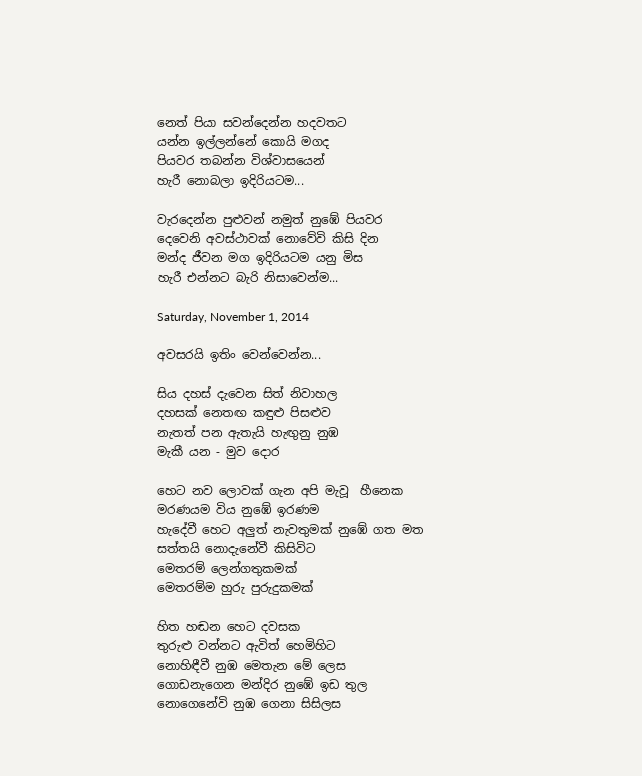නෙත් පියා සවන්දෙන්න හදවතට
යන්න ඉල්ලන්නේ කොයි මගද
පියවර තබන්න විශ්වාසයෙන්
හැරී නොබලා ඉදිරියටම...

වැරදෙන්න පුළුවන් නමුත් නුඹේ පියවර
දෙවෙනි අවස්ථාවක් නොවේවි කිසි දින
මන්ද ජීවන මග ඉදිරියටම යනු මිස
හැරී එන්නට බැරි නිසාවෙන්ම...

Saturday, November 1, 2014

අවසරයි ඉතිං වෙන්වෙන්න...

සිය දහස් දැවෙන සිත් නිවාහල
දහසක් නෙතඟ කඳුළු පිසළුව
නැතත් පන ඇතැයි හැඟුනු නුඹ
මැකී යන - මුව දොර

හෙට නව ලොවක් ගැන අපි මැවූ  හීනෙක
මරණයම විය නුඹේ ඉරණම
හැදේවී හෙට අලුත් නැවතුමක් නුඹේ ගත මත
සත්තයි නොදැනේවී කිසිවිට
මෙතරම් ලෙන්ගතුකමක්
මෙතරම්ම හුරු පුරුදුකමක්

හිත හඬන හෙට දවසක
තුරුළු වන්නට ඇවිත් හෙමිහිට
නොහිඳීවී නුඹ මෙතැන මේ ලෙස
ගොඩනැගෙන මන්දිර නුඹේ ඉඩ තුල
නොගෙනේවි නුඹ ගෙනා සිසිලස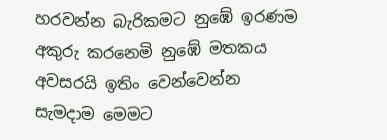හරවන්න බැරිකමට නුඹේ ඉරණම
අකුරු කරනෙමි නුඹේ මතකය
අවසරයි ඉතිං වෙන්වෙන්න
සැමදාම මෙමට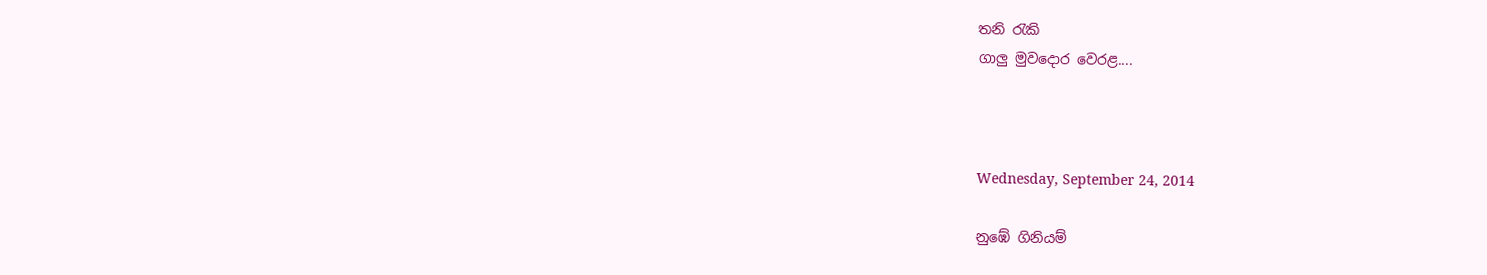තනි රැකි
ගාලු මුවදොර වෙරළ....



Wednesday, September 24, 2014

නුඹේ ගිනියම්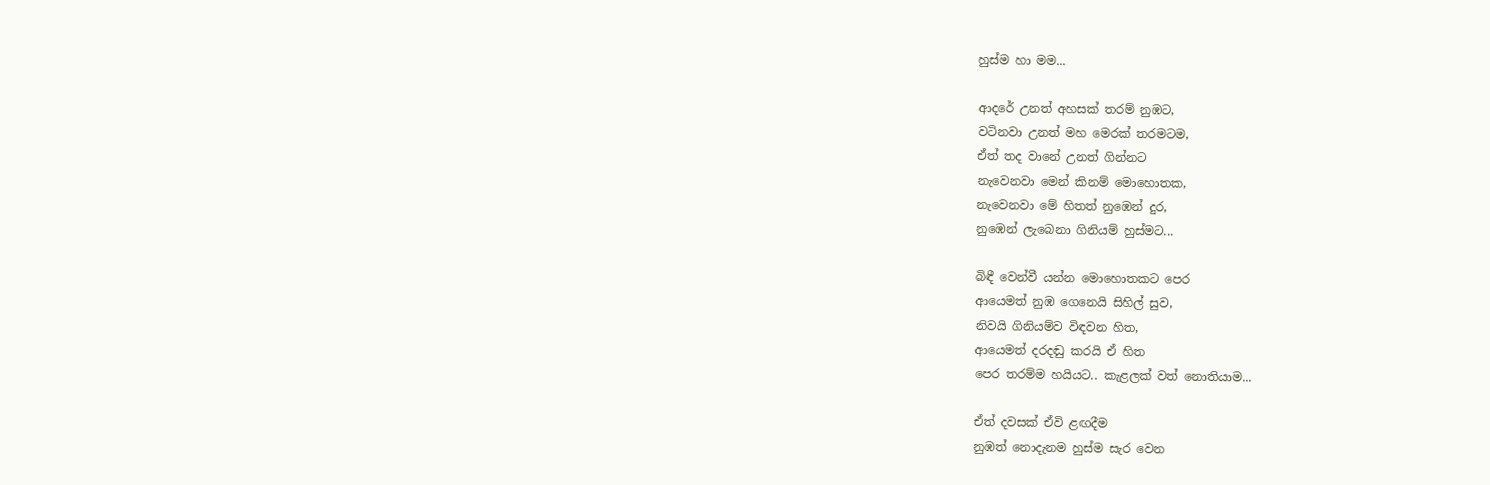හුස්ම හා මම...

ආදරේ උනත් අහසක් තරම් නුඹට,
වටිනවා උනත් මහ මෙරක් තරමටම,
ඒත් තද වානේ උනත් ගින්නට
නැවෙනවා මෙන් කිනම් මොහොතක,
නැවෙනවා මේ හිතත් නුඹෙන් දුර,
නුඹෙන් ලැබෙනා ගිනියම් හුස්මට...

බිඳී වෙන්වී යන්න මොහොතකට පෙර
ආයෙමත් නුඹ ගෙනෙයි සිහිල් සුව,
නිවයි ගිනියම්ව විඳවන හිත,
ආයෙමත් දරදඬු කරයි ඒ හිත
පෙර තරම්ම හයියට.. කැළලක් වත් නොතියාම...

ඒත් දවසක් ඒවි ළඟදීම
නුඹත් නොදැනම හුස්ම සැර වෙන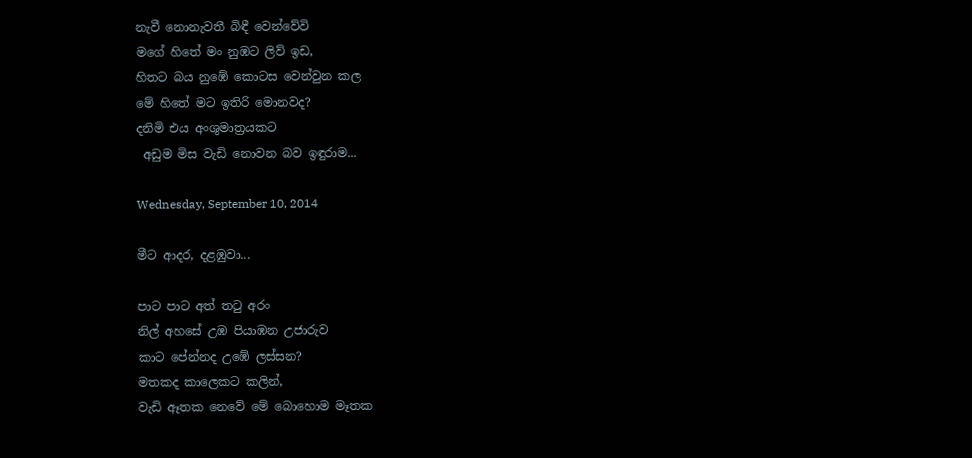නැවී නොනැවතී බිඳී වෙන්වේවි
මගේ හිතේ මං නුඹට ලිව් ඉඩ,
හිතට බය නුඹේ කොටස වෙන්වුන කල
මේ හිතේ මට ඉතිරි මොනවද?
දනිමි එය අංශුමාත්‍රයකට
 අඩුම මිස වැඩි නොවන බව ඉඳුරාම...

Wednesday, September 10, 2014

මීට ආදර, දළඹුවා...

පාට පාට අත් තටු අරං
නිල් අහසේ උඹ පියාඹන උජාරුව
කාට පේන්නද උඹේ ලස්සන?
මතකද කාලෙකට කලින්,
වැඩි ඈතක නෙවේ මේ බොහොම මෑතක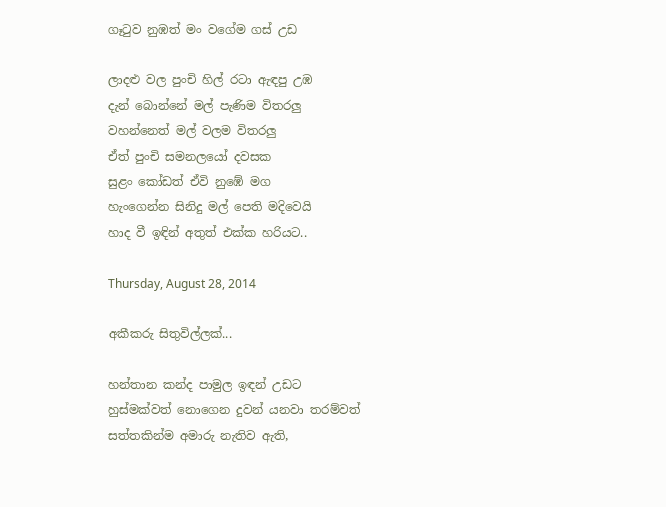ගෑටුව නුඹත් මං වගේම ගස් උඩ

ලාදළු වල පුංචි හිල් රටා ඇඳපු උඹ
දැන් බොන්නේ මල් පැණිම විතරලු
වහන්නෙත් මල් වලම විතරලු
ඒත් පුංචි සමනලයෝ දවසක
සුළං කෝඩත් ඒවි නුඹේ මග
හැංගෙන්න සිනිදු මල් පෙති මදිවෙයි
හාද වී ඉඳින් අතුත් එක්ක හරියට..

Thursday, August 28, 2014

අකීකරු සිතුවිල්ලක්...

හන්තාන කන්ද පාමුල ඉඳන් උඩට
හුස්මක්වත් නොගෙන දුවන් යනවා තරම්වත්
සත්තකින්ම අමාරු නැතිව ඇති,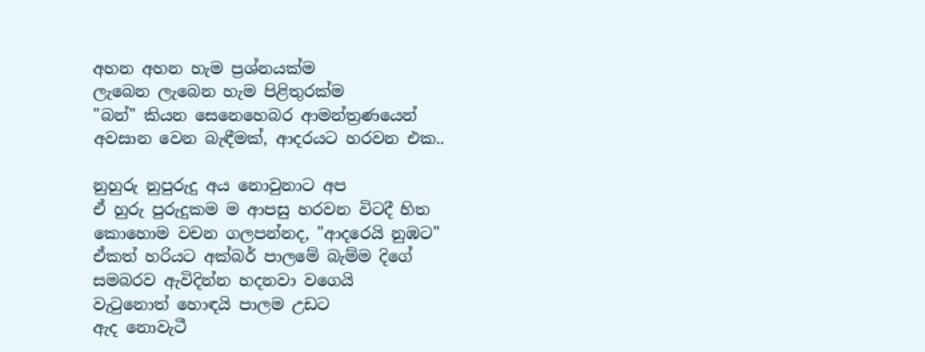අහන අහන හැම ප්‍රශ්නයක්ම
ලැබෙන ලැබෙන හැම පිළිතුරක්ම
"බන්" කියන සෙනෙහෙබර ආමන්ත්‍රණයෙන්
අවසාන වෙන බැඳීමක්, ආදරයට හරවන එක..

නුහුරු නුපුරුදු අය නොවුනාට අප
ඒ හුරු පුරුදුකම ම ආපසු හරවන විටදී හිත
කොහොම වචන ගලපන්නද, "ආදරෙයි නුඹට"
ඒකත් හරියට අක්බර් පාලමේ බැම්ම දිගේ
සමබරව ඇවිදින්න හදනවා වගෙයි
වැටුනොත් හොඳයි පාලම උඩට
ඇද නොවැටී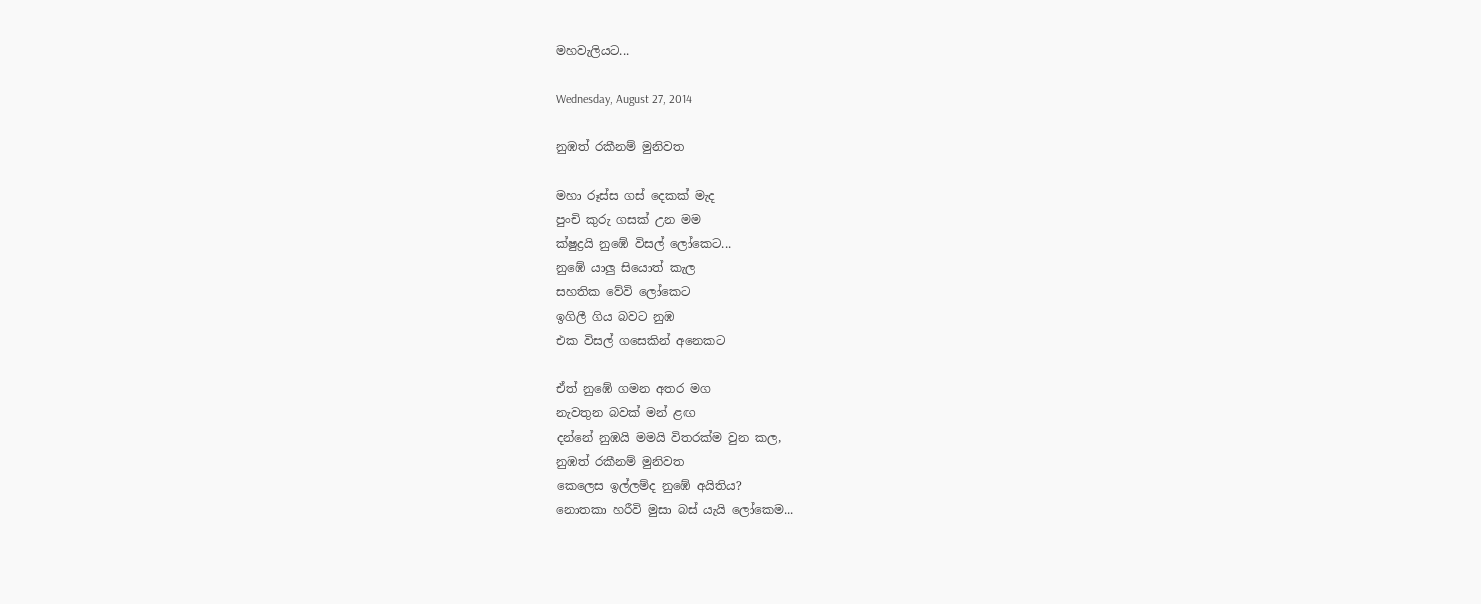මහවැලියට...

Wednesday, August 27, 2014

නුඹත් රකීනම් මුනිවත

මහා රූස්ස ගස් දෙකක් මැද
පුංචි කුරු ගසක් උන මම
ක්ෂුද්‍රයි නුඹේ විසල් ලෝකෙට...
නුඹේ යාලු සියොත් කැල
සහතික වේවි ලෝකෙට
ඉගිලී ගිය බවට නුඹ
එක විසල් ගසෙකින් අනෙකට

ඒත් නුඹේ ගමන අතර මග
නැවතුන බවක් මන් ළඟ
දන්නේ නුඹයි මමයි විතරක්ම වුන කල,
නුඹත් රකීනම් මුනිවත
කෙලෙස ඉල්ලම්ද නුඹේ අයිතිය?
නොතකා හරීවි මුසා බස් යැයි ලෝකෙම...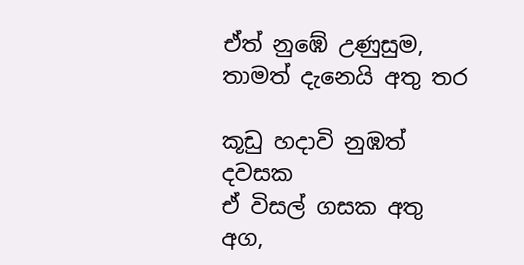ඒත් නුඹේ උණුසුම, තාමත් දැනෙයි අතු තර

කූඩු හදාවි නුඹත් දවසක
ඒ විසල් ගසක අතු අග,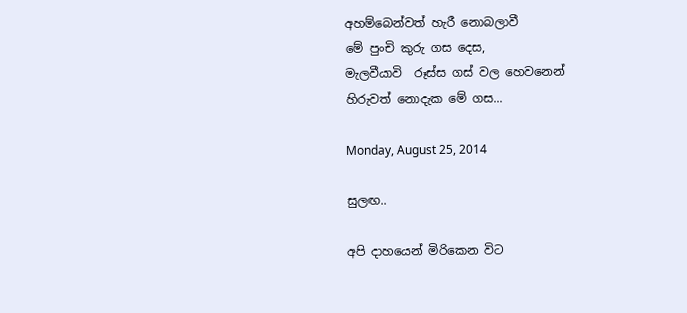අහම්බෙන්වත් හැරී නොබලාවී
මේ පුංචි කුරු ගස දෙස,
මැලවීයාවි  රූස්ස ගස් වල හෙවනෙන්
හිරුවත් නොදැක මේ ගස...

Monday, August 25, 2014

සුලඟ..

අපි දාහයෙන් මිරිකෙන විට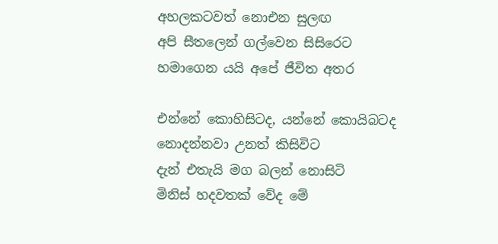අහලකටවත් නොඑන සුලඟ
අපි සීතලෙන් ගල්වෙන සිසිරෙට
හමාගෙන යයි අපේ ජීවිත අතර

එන්නේ කොහිසිටද, යන්නේ කොයිබටද
නොදන්නවා උනත් කිසිවිට
දැන් එතැයි මග බලන් නොසිටි
මිනිස් හදවතක් වේද මේ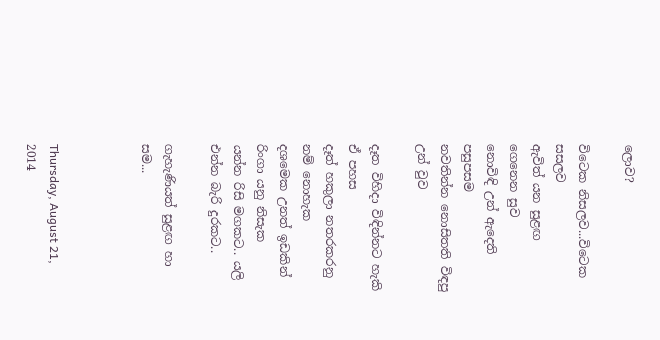ලොව?

විටෙක නිසලව...විටෙක සසලව
ඇවිත් යන සුළඟ ගෙනෙන සුව
නොවිඳි උන් ඇදෙති පසුපසම
නවතින්න නොසිතති විඳපු උන් වුව

දෑත විහිදා විඳින්නට හැකි ඒ පහස
දෑත් හකුලා නතරකරනු නම් නොහැක
දශමෙක උනත් ඉඩකින් රිංගා යනු නිසැක
යන්න රිසි මගකට.. යලි එන්න බැරි දුරකට..

ගැහැණියත් සුළඟ හා සම...



Thursday, August 21, 2014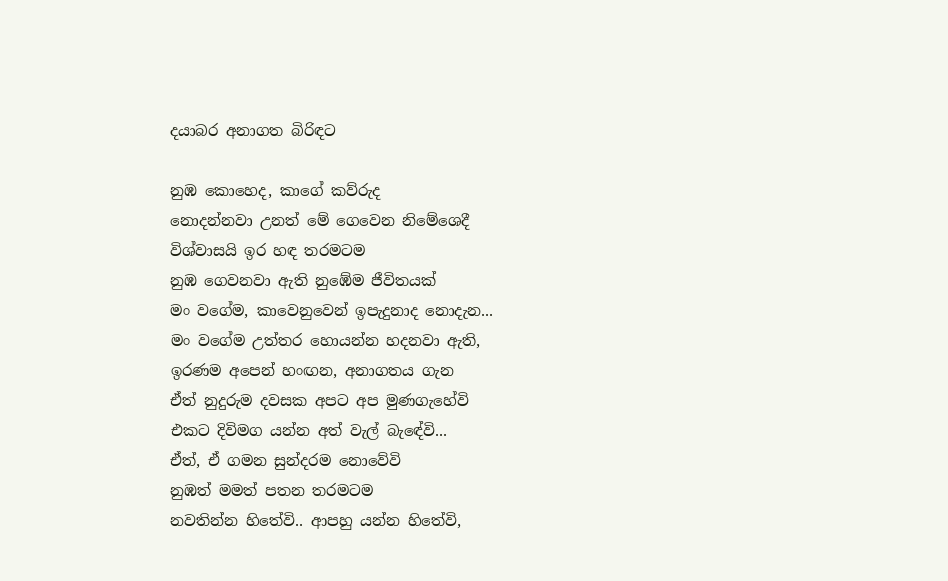දයාබර අනාගත බිරිඳට

නුඹ කොහෙද, කාගේ කව්රුද
නොදන්නවා උනත් මේ ගෙවෙන නිමේශෙදී
විශ්වාසයි ඉර හඳ තරමටම
නුඹ ගෙවනවා ඇති නුඹේම ජීවිතයක්
මං වගේම, කාවෙනුවෙන් ඉපැදුනාද නොදැන...
මං වගේම උත්තර හොයන්න හදනවා ඇති,
ඉරණම අපෙන් හංඟන, අනාගතය ගැන
ඒත් නුදුරුම දවසක අපට අප මුණගැහේවි
එකට දිවිමග යන්න අත් වැල් බැඳේවි...
ඒත්, ඒ ගමන සුන්දරම නොවේවි
නුඹත් මමත් පතන තරමටම
නවතින්න හිතේවි.. ආපහු යන්න හිතේවි,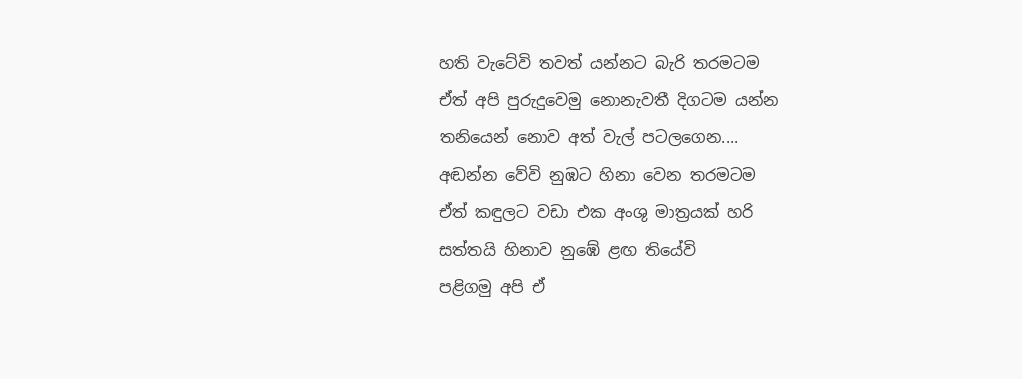හති වැටේවි තවත් යන්නට බැරි තරමටම
ඒත් අපි පුරුදුවෙමු නොනැවතී දිගටම යන්න
තනියෙන් නොව අත් වැල් පටලගෙන....
අඬන්න වේවි නුඹට හිනා වෙන තරමටම
ඒත් කඳුලට වඩා එක අංශු මාත්‍රයක් හරි
සත්තයි හිනාව නුඹේ ළඟ තියේවි
පළිගමු අපි ඒ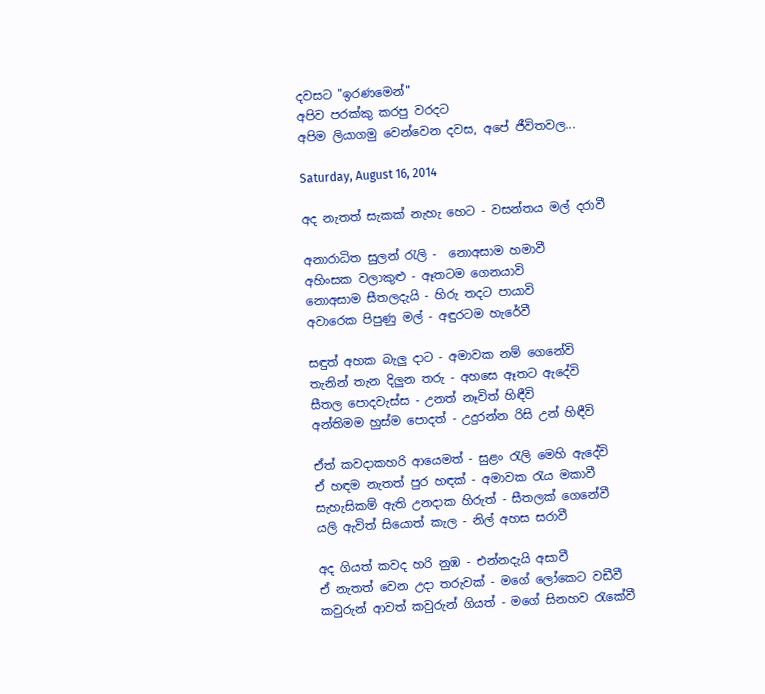දවසට "ඉරණමෙන්"
අපිව පරක්කු කරපු වරදට
අපිම ලියාගමු වෙන්වෙන දවස, අපේ ජීවිතවල...

Saturday, August 16, 2014

අද නැතත් සැකක් නැහැ හෙට - වසන්තය මල් දරාවී

අනාරාධිත සුලන් රැලි -  නොඅසාම හමාවී
අහිංසක වලාකුළු - ඈතටම ගෙනයාවි
නොඅසාම සීතලදැයි - හිරු තදට පායාවි
අවාරෙක පිපුණු මල් - අඳුරටම හැරේවී

සඳුත් අහක බැලු දාට - අමාවක නම් ගෙනේවි
තැනින් තැන දිලුන තරු - අහසෙ ඈතට ඇදේවි
සීතල පොදවැස්ස - උනත් නෑවිත් හිඳීවි
අන්තිමම හුස්ම පොදත් - උදුරන්න රිසි උන් හිඳීවි

ඒත් කවදාකහරි ආයෙමත් - සුළං රැලි මෙහි ඇදේවි
ඒ හඳම නැතත් පුර හඳක් - අමාවක රැය මකාවී
සැහැසිකම් ඇති උනදාක හිරුත් - සීතලක් ගෙනේවී
යලි ඇවිත් සියොත් කැල - නිල් අහස සරාවී

අද ගියත් කවද හරි නුඹ - එන්නදැයි අසාවී
ඒ නැතත් වෙන උදා තරුවක් - මගේ ලෝකෙට වඩීවී
කවුරුන් ආවත් කවුරුන් ගියත් - මගේ සිනහව රැකේවී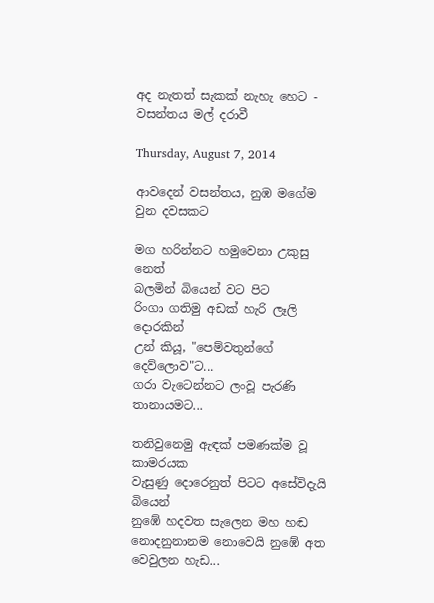අද නැතත් සැකක් නැහැ හෙට - වසන්තය මල් දරාවී

Thursday, August 7, 2014

ආවදෙන් වසන්තය, නුඹ මගේම වුන දවසකට

මග හරින්නට හමුවෙනා උකුසු නෙත්
බලමින් බියෙන් වට පිට
රිංගා ගතිමු අඩක් හැරි ලෑලි දොරකින්
උන් කියූ, "පෙම්වතුන්ගේ දෙව්ලොව"ට...
ගරා වැටෙන්නට ලංවූ පැරණි තානායමට...

තනිවුනෙමු ඇඳක් පමණක්ම වූ කාමරයක
වැසුණු දොරෙනුත් පිටට අසේවිදැයි බියෙන්
නුඹේ හදවත සැලෙන මහ හඬ
නොදනුනානම නොවෙයි නුඹේ අත වෙවුලන හැඩ...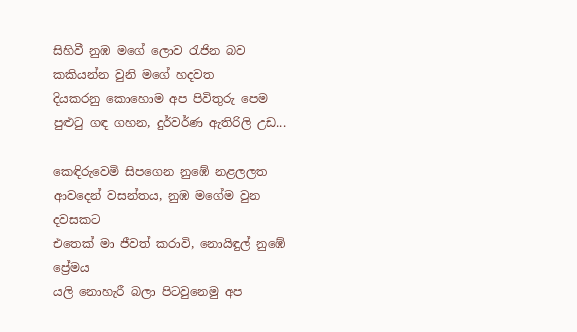සිහිවී නුඹ මගේ ලොව රැජින බව
කකියන්න වුනි මගේ හදවත
දියකරනු කොහොම අප පිවිතුරු පෙම
පුළුටු ගඳ ගහන, දුර්වර්ණ ඇතිරිලි උඩ...

කෙඳිරුවෙමි සිපගෙන නුඹේ නළලලත
ආවදෙන් වසන්තය, නුඹ මගේම වුන දවසකට
එතෙක් මා ජීවත් කරාවි, නොයිඳුල් නුඹේ ප්‍රේමය
යලි නොහැරී බලා පිටවුනෙමු අප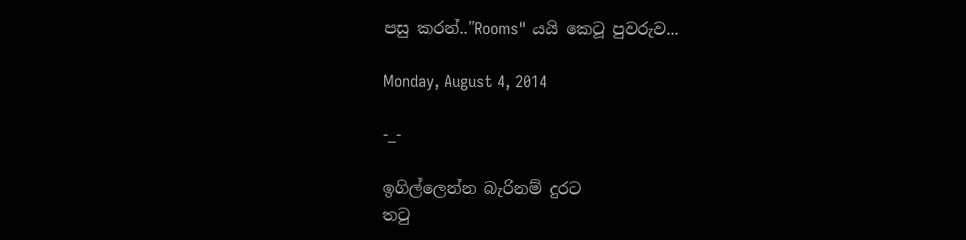පසු කරන්.."Rooms" යයි කෙටූ පුවරුව...

Monday, August 4, 2014

-_-

ඉගිල්ලෙන්න බැරිනම් දුරට
තටු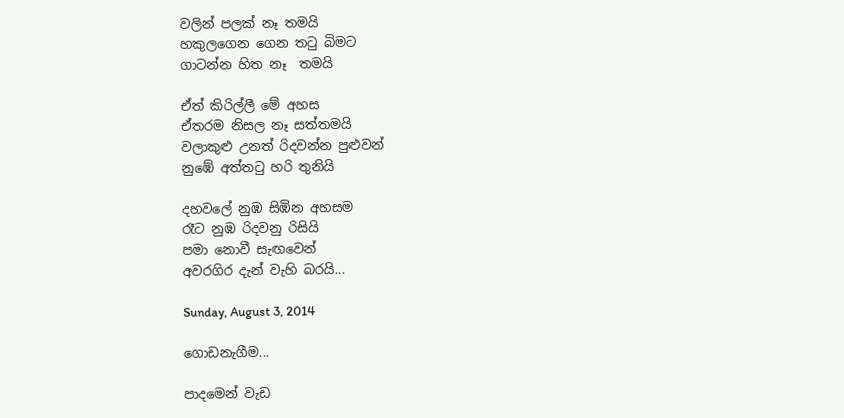වලින් පලක් නෑ තමයි
හකුලගෙන ගෙන තටු බිමට
ගාටන්න හිත නෑ  තමයි

ඒත් කිරිල්ලී මේ අහස
ඒතරම නිසල නෑ සත්තමයි
වලාකුළු උනත් රිදවන්න පුළුවන්
නුඹේ අත්තටු හරි තුනියි

දහවලේ නුඹ සිඹින අහසම
රෑට නුඹ රිදවනු රිසියි
පමා නොවී සැඟවෙන්
අවරගිර දැන් වැහි බරයි...

Sunday, August 3, 2014

ගොඩනැගීම...

පාදමෙන් වැඩ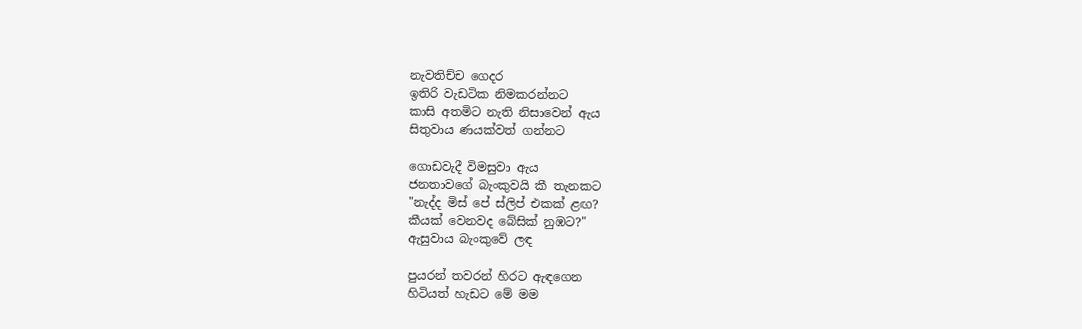නැවතිච්ච ගෙදර
ඉතිරි වැඩටික නිමකරන්නට
කාසි අතමිට නැති නිසාවෙන් ඇය
සිතුවාය ණයක්වත් ගන්නට

ගොඩවැදී විමසුවා ඇය
ජනතාවගේ බැංකුවයි කී තැනකට
"නැද්ද මිස් පේ ස්ලිප් එකක් ළඟ?
කීයක් වෙනවද බේසික් නුඹට?"
ඇසුවාය බැංකුවේ ලඳ

පුයරන් තවරන් හිරට ඇඳගෙන
හිටියත් හැඩට මේ මම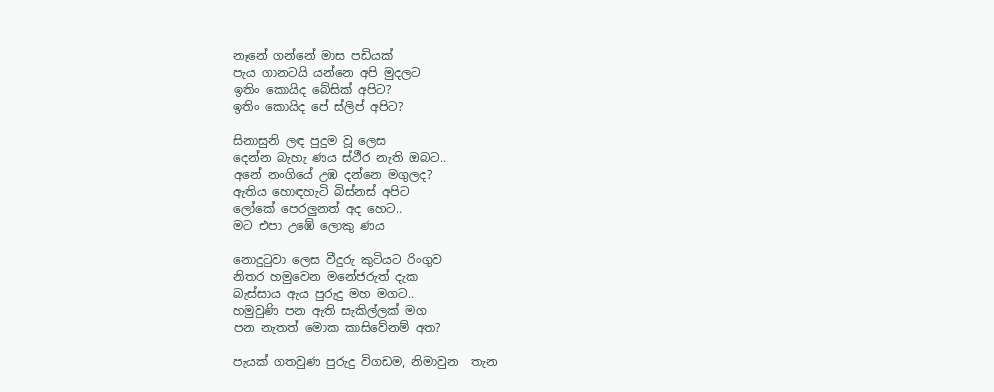නෑනේ ගන්නේ මාස පඩියක්
පැය ගානටයි යන්නෙ අපි මුදලට
ඉතිං කොයිද බේසික් අපිට?
ඉතිං කොයිද පේ ස්ලිප් අපිට?

සිනාසුනි ලඳ පුදුම වූ ලෙස
දෙන්න බැහැ ණය ස්ථීර නැති ඔබට..
අනේ නංගියේ උඹ දන්නෙ මගුලද?
ඇතිය හොඳහැටි බිස්නස් අපිට
ලෝකේ පෙරලුනත් අද හෙට..
මට එපා උඹේ ලොකු ණය

නොදුටුවා ලෙස වීදුරු කුටියට රිංගුව
නිතර හමුවෙන මනේජරුත් දැක
බැස්සාය ඇය පුරුදු මහ මගට..
හමුවුණි පන ඇති සැකිල්ලක් මග
පන නැතත් මොක කාසිවේනම් අත?

පැයක් ගතවුණ පුරුදු විගඩම, නිමාවුන  තැන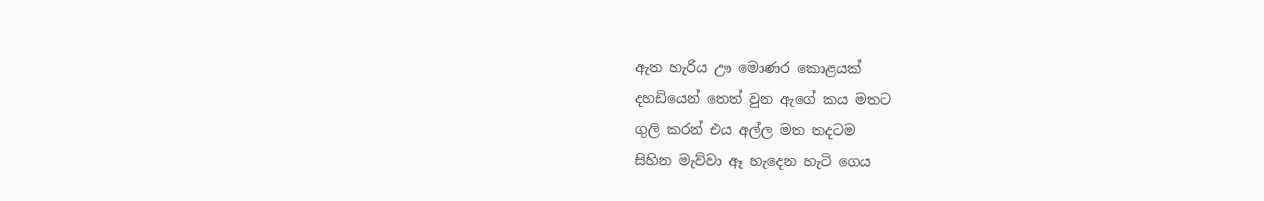ඇත හැරිය ඌ මොණර කොළයක්
දහඩියෙන් තෙත් වුන ඇගේ කය මතට
ගුලි කරන් එය අල්ල මත තදටම
සිහින මැව්වා ඈ හැදෙන හැටි ගෙය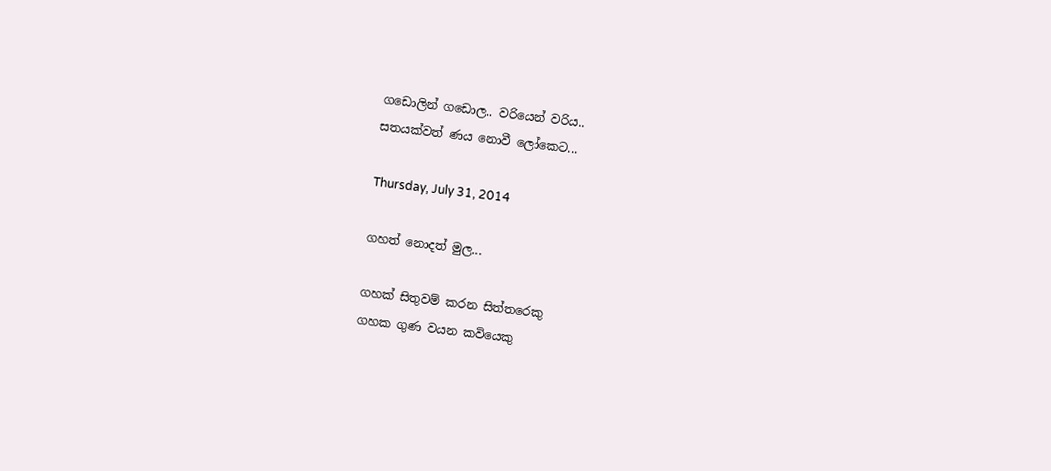ගඩොලින් ගඩොල.. වරියෙන් වරිය..
සතයක්වත් ණය නොවී ලෝකෙට...

Thursday, July 31, 2014

ගහත් නොදත් මුල...

ගහක් සිතුවම් කරන සිත්තරෙකු
ගහක ගුණ වයන කවියෙකු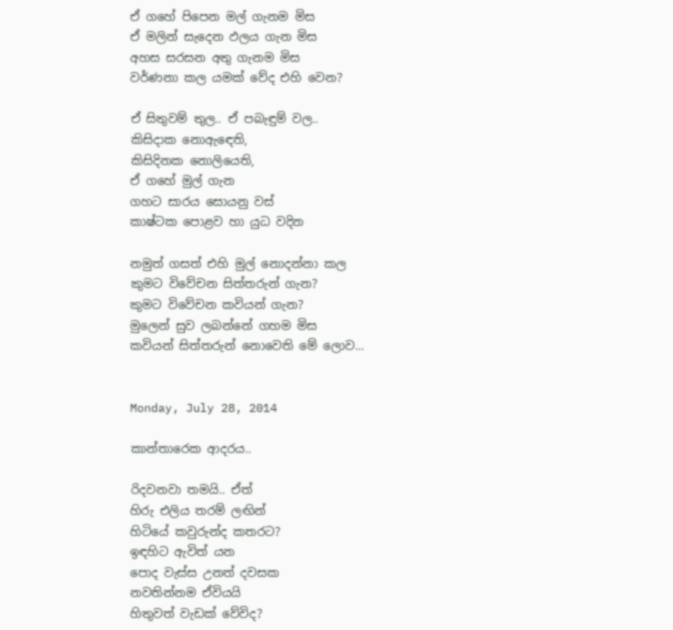ඒ ගහේ පිපෙන මල් ගැනම මිස
ඒ මලින් සැදෙන ඵලය ගැන මිස
අහස සරසන අතු ගැනම මිස
වර්ණනා කල යමක් වේද එහි වෙන?

ඒ සිතුවම් තුල.. ඒ පබැඳුම් වල..
කිසිදාක නොඇඳෙති,
කිසිදිනක නොලියෙති,
ඒ ගහේ මුල් ගැන
ගහට සාරය සොයනු වස්
කාෂ්ටක පොළව හා යුධ වදින

නමුත් ගසත් එහි මුල් නොදන්නා කල
කුමට විවේචන සිත්තරුන් ගැන?
කුමට විවේචන කවියන් ගැන?
මුලෙන් සුව ලබන්නේ ගහම මිස
කවියන් සිත්තරුන් නොවෙති මේ ලොව...


Monday, July 28, 2014

කාන්තාරෙක ආදරය..

රිදවනවා තමයි.. ඒත්
හිරු එලිය තරම් ලඟින්
හිටියේ කවුරුන්ද කතරට?
ඉඳහිට ඇවිත් යන
පොද වැස්ස උනත් දවසක
නවතින්නම ඒවියයි
හිතුවත් වැඩක් වේවිද?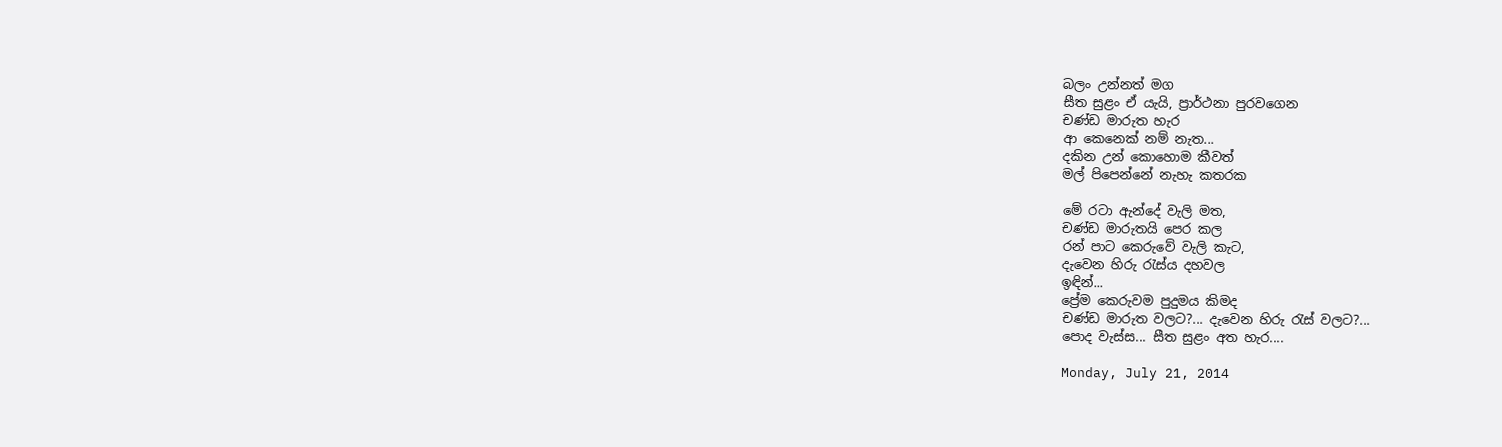බලං උන්නත් මග
සීත සුළං ඒ යැයි, ප්‍රාර්ථනා පුරවගෙන
චණ්ඩ මාරුත හැර
ආ කෙනෙක් නම් නැත...
දකින උන් කොහොම කීවත්
මල් පිපෙන්නේ නැහැ කතරක

මේ රටා ඇන්දේ වැලි මත,
චණ්ඩ මාරුතයි පෙර කල
රන් පාට කෙරුවේ වැලි කැට,
දැවෙන හිරු රැස්ය දහවල
ඉඳින්...
ප්‍රේම කෙරුවම පුදුමය කිමද
චණ්ඩ මාරුත වලට?... දැවෙන හිරු රැස් වලට?...
පොද වැස්ස... සීත සුළං අත හැර....

Monday, July 21, 2014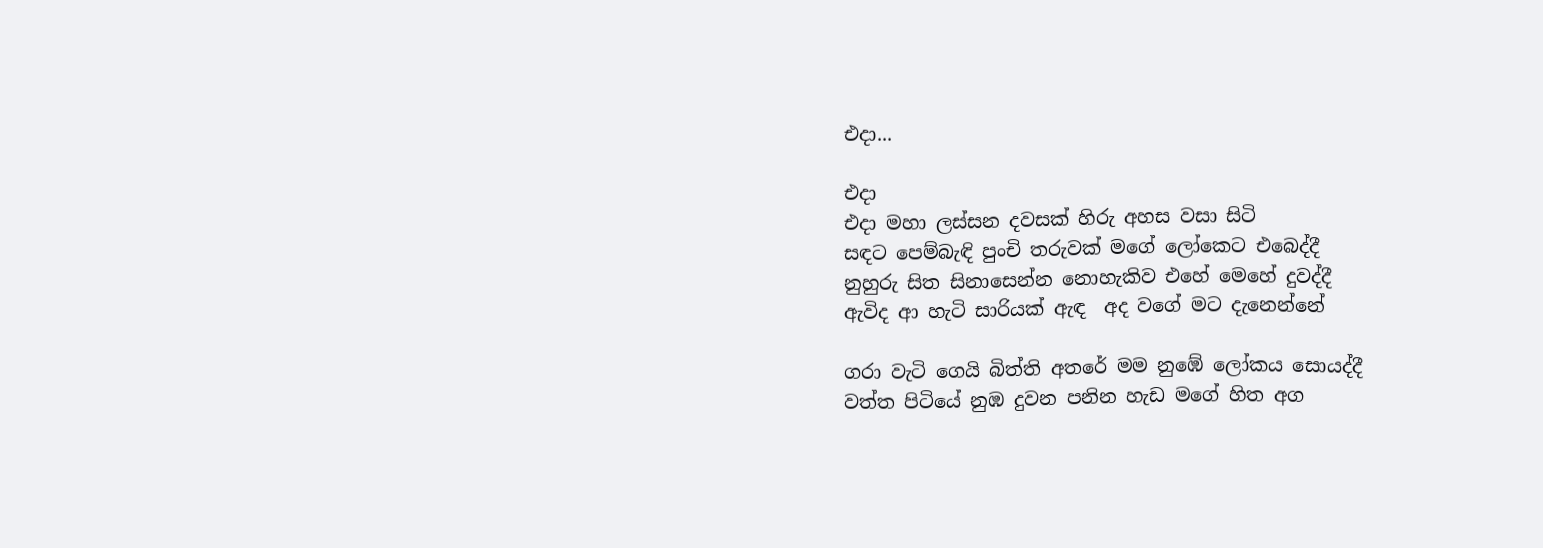එදා...

එදා
එදා මහා ලස්සන දවසක් හිරු අහස වසා සිටි
සඳට පෙම්බැඳි පුංචි තරුවක් මගේ ලෝකෙට එබෙද්දී
නුහුරු සිත සිනාසෙන්න නොහැකිව එහේ මෙහේ දුවද්දී
ඇවිද ආ හැටි සාරියක් ඇඳ  අද වගේ මට දැනෙන්නේ

ගරා වැටි ගෙයි බිත්ති අතරේ මම නුඹේ ලෝකය සොයද්දී
වත්ත පිටියේ නුඹ දුවන පනින හැඩ මගේ හිත අග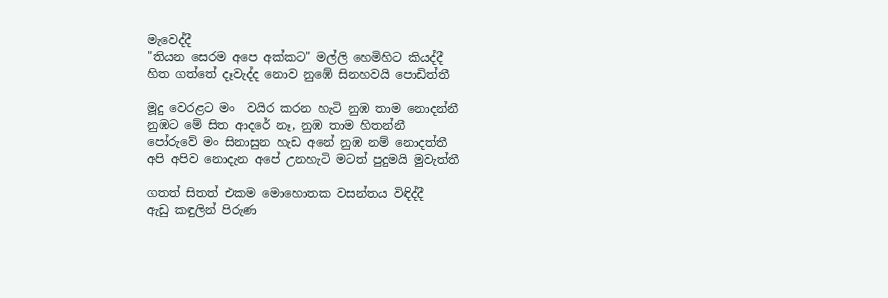මැවෙද්දී
"තියන සෙරම අපෙ අක්කට" මල්ලි හෙමිහිට කියද්දී
හිත ගත්තේ දෑවැද්ද නොව නුඹේ සිනහවයි පොඩිත්තී

මූදු වෙරළට මං  වයිර කරන හැටි නුඹ තාම නොදන්නී
නුඹට මේ සිත ආදරේ නෑ, නුඹ තාම හිතන්නී
පෝරුවේ මං සිනාසුන හැඩ අනේ නුඹ නම් නොදත්තී
අපි අපිව නොදැන අපේ උනහැටි මටත් පුදුමයි මුවැත්තී

ගතත් සිතත් එකම මොහොතක වසන්තය විඳිද්දී
ඇඩු කඳුලින් පිරුණ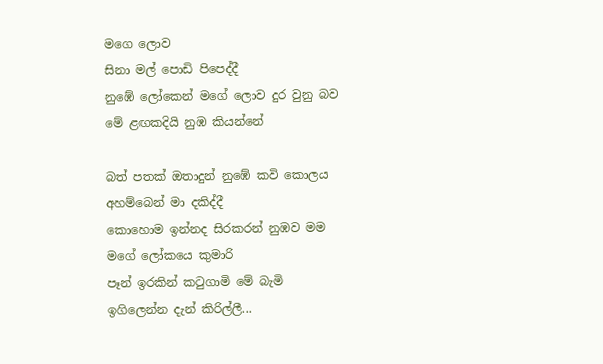මගෙ ලොව
සිනා මල් පොඩි පිපෙද්දී
නුඹේ ලෝකෙන් මගේ ලොව දුර වුනු බව
මේ ළඟකදියි නුඹ කියන්නේ

බත් පතක් ඔතාදුන් නුඹේ කවි කොලය
අහම්බෙන් මා දකිද්දී
කොහොම ඉන්නද සිරකරන් නුඹව මම
මගේ ලෝකයෙ කුමාරි
පෑන් ඉරකින් කටුගාමි මේ බැමි
ඉගිලෙන්න දැන් කිරිල්ලී...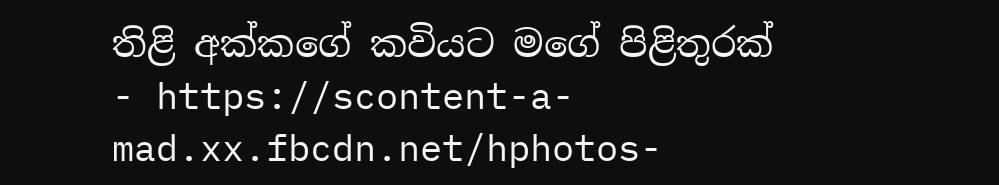තිළි අක්කගේ කවියට මගේ පිළිතුරක් - https://scontent-a-mad.xx.fbcdn.net/hphotos-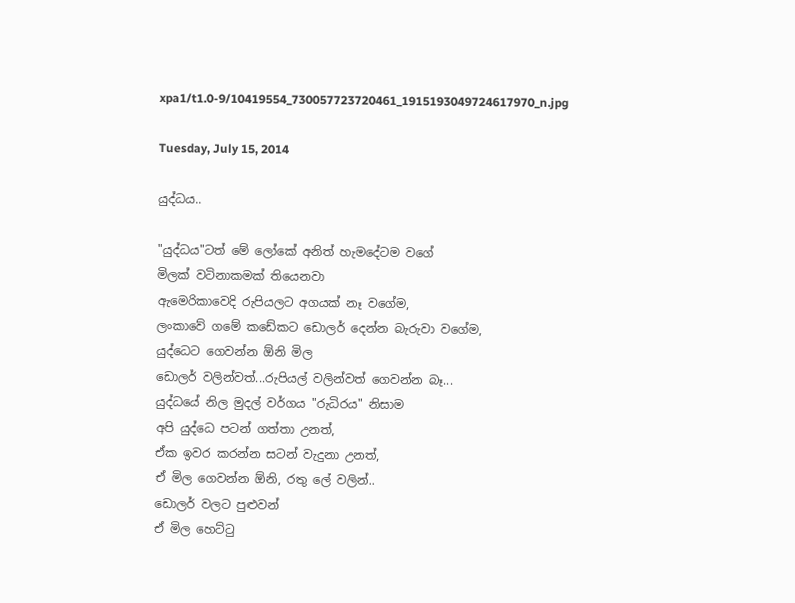xpa1/t1.0-9/10419554_730057723720461_1915193049724617970_n.jpg

Tuesday, July 15, 2014

යුද්ධය..

"යුද්ධය"ටත් මේ ලෝකේ අනිත් හැමදේටම වගේ
මිලක් වටිනාකමක් තියෙනවා
ඇමෙරිකාවෙදි රුපියලට අගයක් නෑ වගේම,
ලංකාවේ ගමේ කඩේකට ඩොලර් දෙන්න බැරුවා වගේම,
යුද්ධෙට ගෙවන්න ඕනි මිල
ඩොලර් වලින්වත්...රුපියල් වලින්වත් ගෙවන්න බෑ...
යුද්ධයේ නිල මුදල් වර්ගය "රුධිරය" නිසාම
අපි යුද්ධෙ පටන් ගත්තා උනත්,
ඒක ඉවර කරන්න සටන් වැදුනා උනත්,
ඒ මිල ගෙවන්න ඕනි, රතු ලේ වලින්..
ඩොලර් වලට පුළුවන්
ඒ මිල හෙට්ටු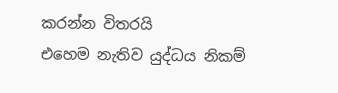කරන්න විතරයි
එහෙම නැතිව යුද්ධය නිකම්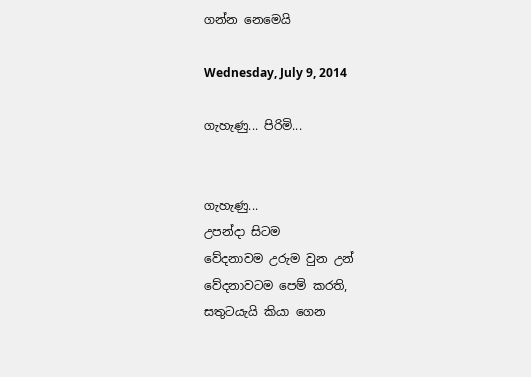ගන්න නෙමෙයි

Wednesday, July 9, 2014

ගැහැණු... පිරිමි...


ගැහැණු...
උපන්දා සිටම
වේදනාවම උරුම වුන උන්
වේදනාවටම පෙම් කරති,
සතුටයැයි කියා ගෙන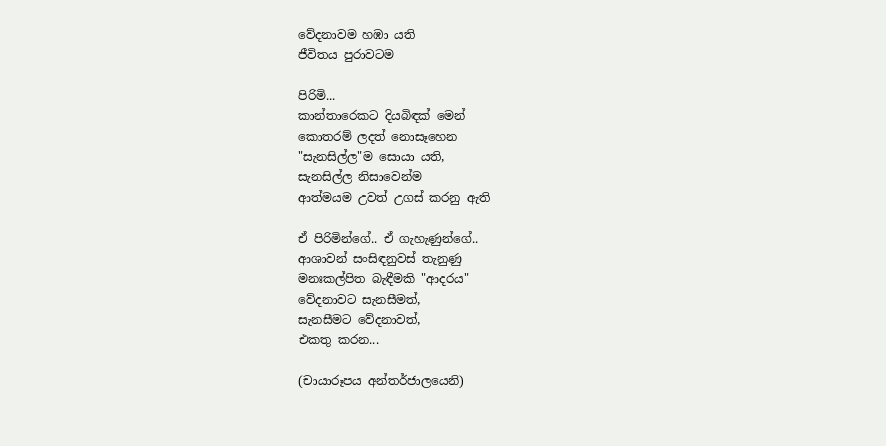වේදනාවම හඹා යති
ජීවිතය පුරාවටම

පිරිමි...
කාන්තාරෙකට දියබිඳක් මෙන්
කොතරම් ලදත් නොසෑහෙන
"සැනසිල්ල"ම සොයා යති,
සැනසිල්ල නිසාවෙන්ම
ආත්මයම උවත් උගස් කරනු ඇති

ඒ පිරිමින්ගේ.. ඒ ගැහැණුන්ගේ..
ආශාවන් සංසිඳනුවස් තැනුණු
මනඃකල්පිත බැඳීමකි "ආදරය"
වේදනාවට සැනසීමත්,
සැනසීමට වේදනාවත්,
එකතු කරන...

(චායාරූපය අන්තර්ජාලයෙනි)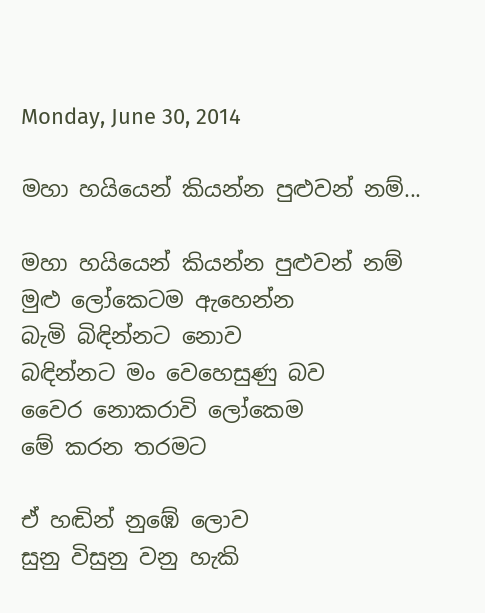Monday, June 30, 2014

මහා හයියෙන් කියන්න පුළුවන් නම්...

මහා හයියෙන් කියන්න පුළුවන් නම්
මුළු ලෝකෙටම ඇහෙන්න
බැමි බිඳින්නට නොව
බඳින්නට මං වෙහෙසුණු බව
වෛර නොකරාවි ලෝකෙම
මේ කරන තරමට

ඒ හඬින් නුඹේ ලොව
සුනු විසුනු වනු හැකි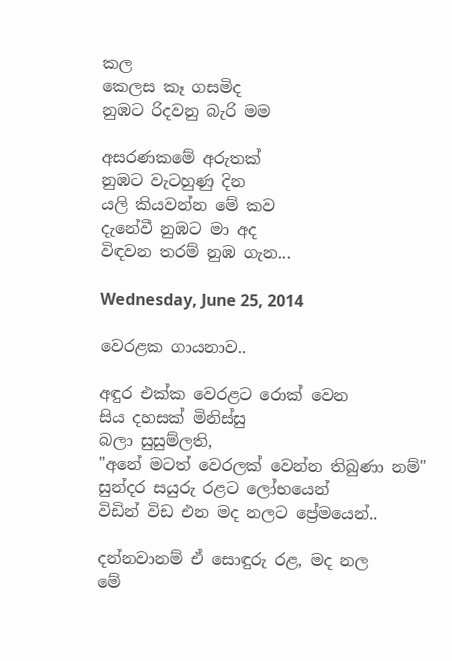කල
කෙලස කෑ ගසමිද
නුඹට රිදවනු බැරි මම

අසරණකමේ අරුතක්
නුඹට වැටහුණු දින
යලි කියවන්න මේ කව
දැනේවී නුඹට මා අද
විඳවන තරම් නුඹ ගැන...

Wednesday, June 25, 2014

වෙරළක ගායනාව..

අඳුර එක්ක වෙරළට රොක් වෙන
සිය දහසක් මිනිස්සු
බලා සුසුම්ලති,
"අනේ මටත් වෙරලක් වෙන්න තිබුණා නම්"
සුන්දර සයුරු රළට ලෝභයෙන්
විඩින් විඩ එන මද නලට ප්‍රේමයෙන්..

දන්නවානම් ඒ සොඳුරු රළ, මද නල
මේ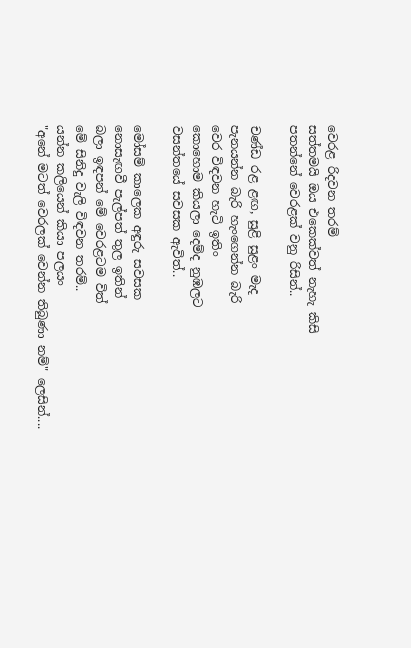වෙරළ රිදවන තරම්
සත්තමයි ඔය එකෙක්වත් නැහැ කිසි
පතන්නේ වෙරළක් වනු රිසින්..

චණ්ඩ රළ ළඟ, සුළි සුළං මැද
පැනයන්න බැරි හැංගෙන්න බැරි
වෙර විඳවන හැටි ඉතිං
කොහොම කියලා දෙම්ද නුඹලට
වසන්තයේ සවසක ඇවිත්..

මෝසම් කාලෙක අඳුරු සවසක
නොසැඟවී පැල්පත් තුල ඉතින්
බලා ඉඳපන් මේ වෙරළටම විත්
මේ සිනිදු වැලි විඳවන තරම්..
යන්න කලියෙන් කියා පලයං
"අනේ මටත් වෙරලක් වෙන්න තිබුණා නම්" ලෙසින්....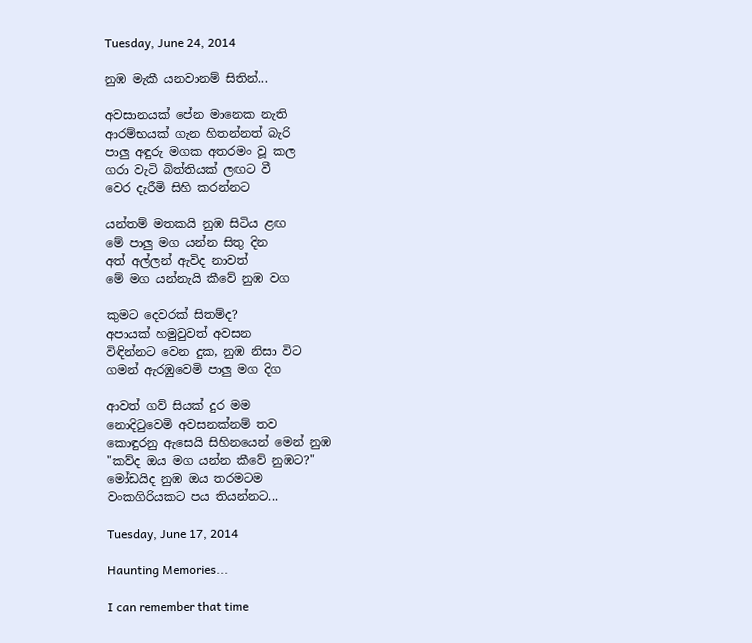Tuesday, June 24, 2014

නුඹ මැකී යනවානම් සිතින්...

අවසානයක් පේන මානෙක නැති
ආරම්භයක් ගැන හිතන්නත් බැරි
පාලු අඳුරු මගක අතරමං වූ කල
ගරා වැටි බිත්තියක් ලඟට වී
වෙර දැරීමි සිහි කරන්නට

යන්තම් මතකයි නුඹ සිටිය ළඟ
මේ පාලු මග යන්න සිතු දින
අත් අල්ලන් ඇවිද නාවත්
මේ මග යන්නැයි කීවේ නුඹ වග

කුමට දෙවරක් සිතම්ද?
අපායක් හමුවුවත් අවසන
විඳින්නට වෙන දුක, නුඹ නිසා විට
ගමන් ඇරඹුවෙමි පාලු මග දිග

ආවත් ගව් සියක් දුර මම
නොදිටුවෙමි අවසනක්නම් තව
කොඳුරනු ඇසෙයි සිහිනයෙන් මෙන් නුඹ
"කව්ද ඔය මග යන්න කීවේ නුඹට?"
මෝඩයිද නුඹ ඔය තරමටම
වංකගිරියකට පය තියන්නට...

Tuesday, June 17, 2014

Haunting Memories...

I can remember that time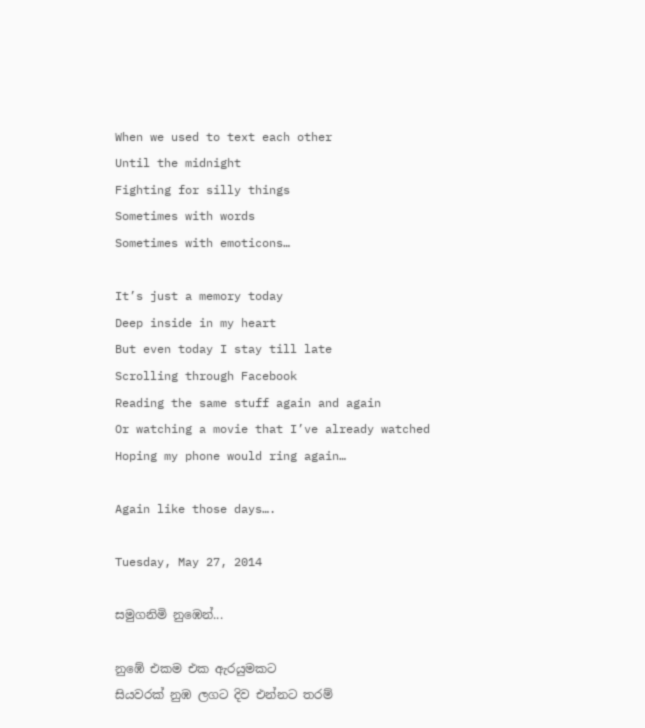When we used to text each other
Until the midnight
Fighting for silly things
Sometimes with words
Sometimes with emoticons…

It’s just a memory today
Deep inside in my heart
But even today I stay till late
Scrolling through Facebook
Reading the same stuff again and again
Or watching a movie that I’ve already watched
Hoping my phone would ring again…

Again like those days….

Tuesday, May 27, 2014

සමුගනිමි නුඹෙන්...

නුඹේ එකම එක ඇරයුමකට
සියවරක් නුඹ ලගට දිව එන්නට තරම්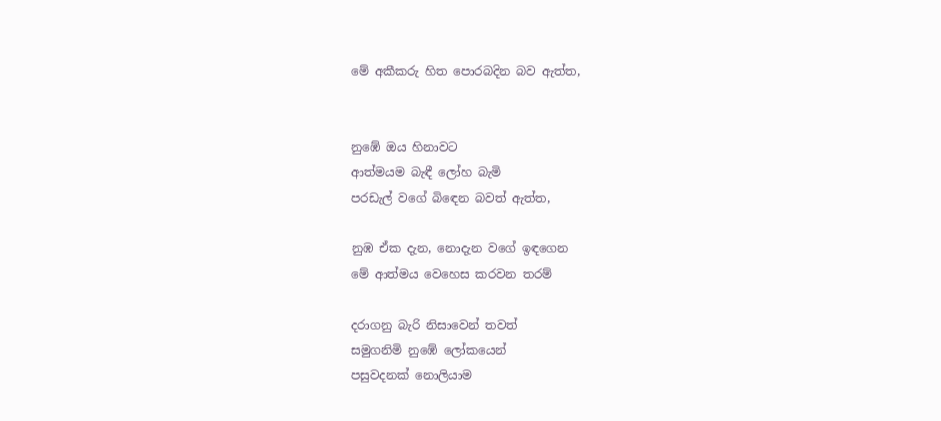මේ අකීකරු හිත පොරබදින බව ඇත්ත,


නුඹේ ඔය හිනාවට
ආත්මයම බැඳී ලෝහ බැමි
පරඩැල් වගේ බිඳෙන බවත් ඇත්ත,

නුඹ ඒක දැන, නොදැන වගේ ඉඳගෙන
මේ ආත්මය වෙහෙස කරවන තරම්

දරාගනු බැරි නිසාවෙන් තවත්
සමුගනිමි නුඹේ ලෝකයෙන්
පසුවදනක් නොලියාම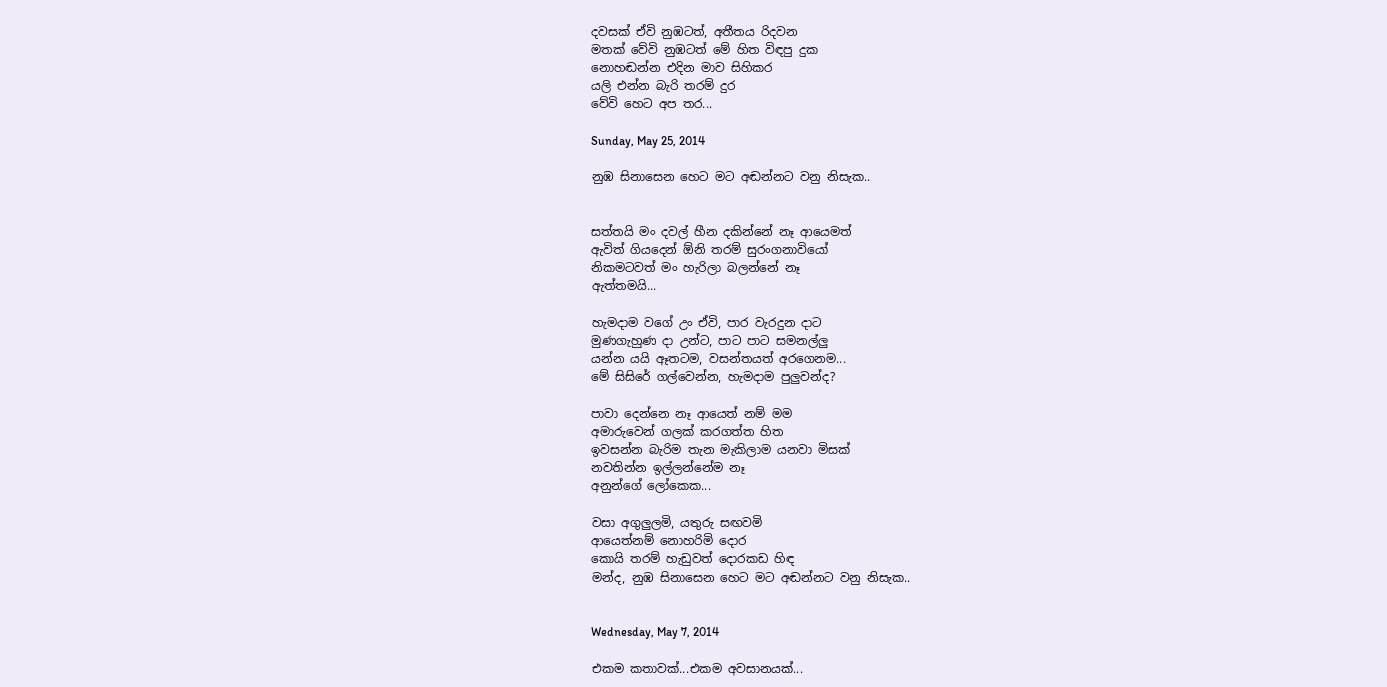දවසක් ඒවි නුඹටත්, අතීතය රිදවන
මතක් වේවි නුඹටත් මේ හිත විඳපු දුක
නොහඬන්න එදින මාව සිහිකර
යලි එන්න බැරි තරම් දුර
වේවි හෙට අප තර...

Sunday, May 25, 2014

නුඹ සිනාසෙන හෙට මට අඬන්නට වනු නිසැක..


සත්තයි මං දවල් හීන දකින්නේ නෑ ආයෙමත්
ඇවිත් ගියදෙන් ඕනි තරම් සුරංගනාවියෝ
නිකමටවත් මං හැරිලා බලන්නේ නෑ
ඇත්තමයි...

හැමදාම වගේ උං ඒවි, පාර වැරදුන දාට
මුණගැහුණ දා උන්ට, පාට පාට සමනල්ලු
යන්න යයි ඈතටම, වසන්තයත් අරගෙනම...
මේ සිසිරේ ගල්වෙන්න, හැමදාම පුලුවන්ද?

පාවා දෙන්නෙ නෑ ආයෙත් නම් මම
අමාරුවෙන් ගලක් කරගත්ත හිත
ඉවසන්න බැරිම තැන මැකිලාම යනවා මිසක්
නවතින්න ඉල්ලන්නේම නෑ
අනුන්ගේ ලෝකෙක...

වසා අගුලුලමි, යතුරු සඟවමි
ආයෙත්නම් නොහරිමි දොර
කොයි තරම් හැඩුවත් දොරකඩ හිඳ
මන්ද, නුඹ සිනාසෙන හෙට මට අඬන්නට වනු නිසැක..


Wednesday, May 7, 2014

එකම කතාවක්...එකම අවසානයක්...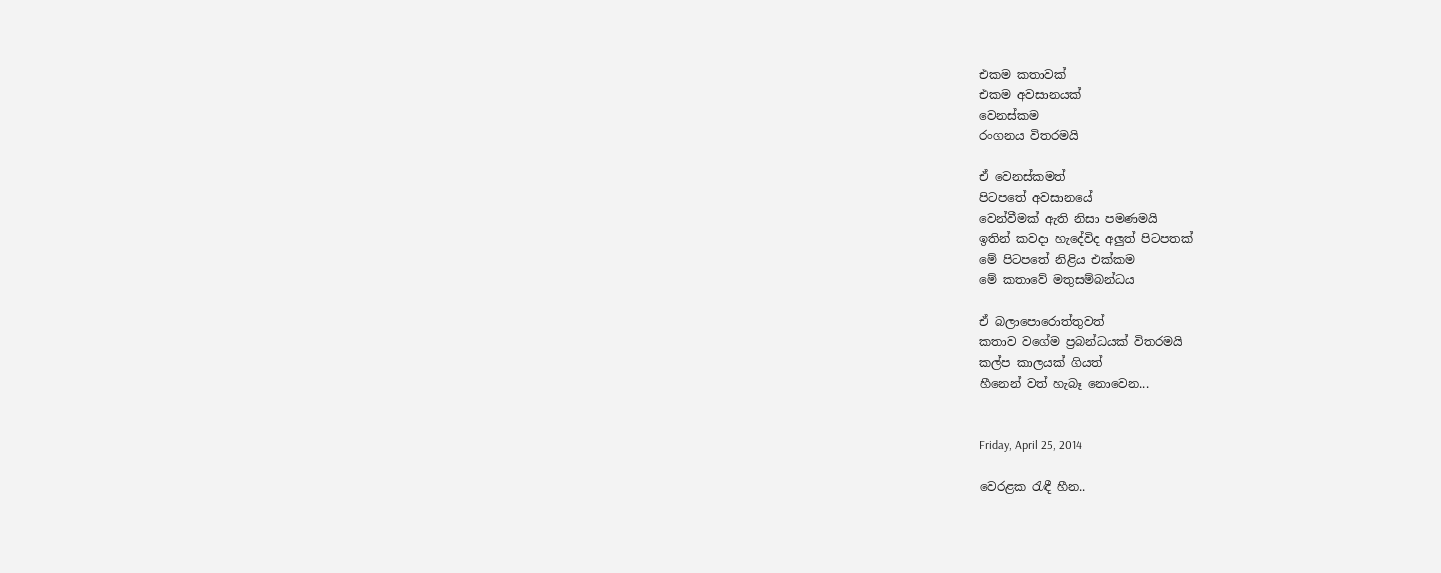එකම කතාවක්
එකම අවසානයක්
වෙනස්කම
රංගනය විතරමයි

ඒ වෙනස්කමත්
පිටපතේ අවසානයේ
වෙන්වීමක් ඇති නිසා පමණමයි
ඉතින් කවදා හැදේවිද අලුත් පිටපතක්
මේ පිටපතේ නිළිය එක්කම
මේ කතාවේ මතුසම්බන්ධය

ඒ බලාපොරොත්තුවත්
කතාව වගේම ප්‍රබන්ධයක් විතරමයි
කල්ප කාලයක් ගියත්
හීනෙන් වත් හැබෑ නොවෙන...


Friday, April 25, 2014

වෙරළක රැඳී හීන..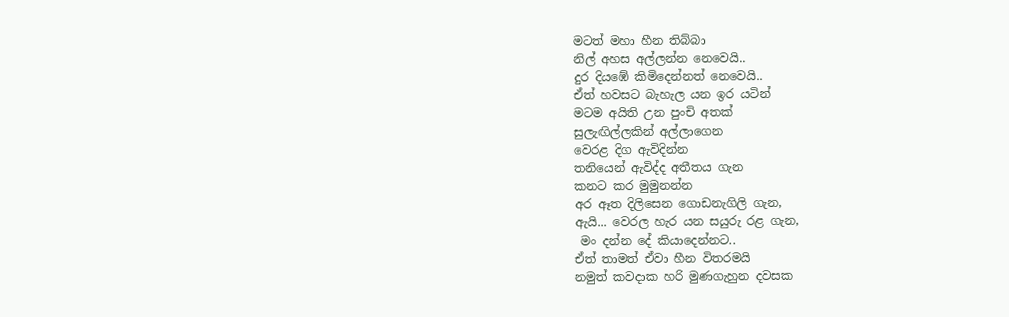මටත් මහා හීන තිබ්බා
නිල් අහස අල්ලන්න නෙවෙයි..
දුර දියඹේ කිමිදෙන්නත් නෙවෙයි..
ඒත් හවසට බැහැල යන ඉර යටින්
මටම අයිති උන පුංචි අතක්
සුලැඟිල්ලකින් අල්ලාගෙන
වෙරළ දිග ඇවිදින්න
තනියෙන් ඇවිද්ද අතීතය ගැන
කනට කර මුමුනන්න
අර ඈත දිලිසෙන ගොඩනැගිලි ගැන,
ඇයි... වෙරල හැර යන සයුරු රළ ගැන,
 මං දන්න දේ කියාදෙන්නට..
ඒත් තාමත් ඒවා හීන විතරමයි
නමුත් කවදාක හරි මුණගැහුන දවසක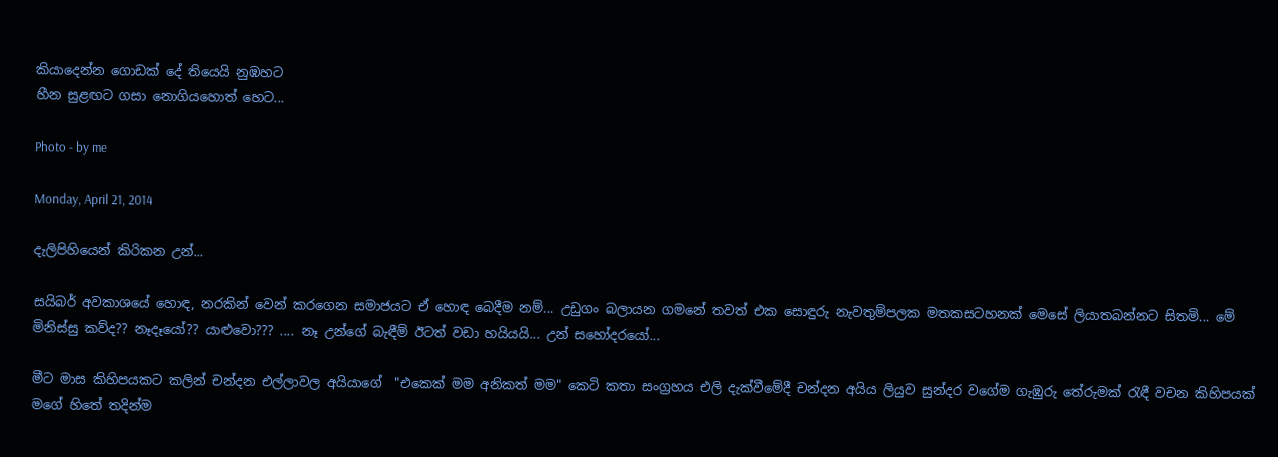කියාදෙන්න ගොඩක් දේ තියෙයි නුඹහට
හීන සුළඟට ගසා නොගියහොත් හෙට...

Photo - by me

Monday, April 21, 2014

දැලිපිහියෙන් කිරිකන උන්...

සයිබර් අවකාශයේ හොඳ, නරකින් වෙන් කරගෙන සමාජයට ඒ හොඳ බෙදීම නම්... උඩුගං බලායන ගමනේ තවත් එක සොඳුරු නැවතුම්පලක මතකසටහනක් මෙසේ ලියාතබන්නට සිතමි... මේ මිනිස්සු කව්ද?? නෑදෑයෝ?? යාළුවො??? .... නෑ උන්ගේ බැඳීම් ඊටත් වඩා හයියයි... උන් සහෝදරයෝ...

මීට මාස කිහිපයකට කලින් චන්දන එල්ලාවල අයියාගේ  "එකෙක් මම අනිකත් මම" කෙටි කතා සංග්‍රහය එලි දැක්වීමේදී චන්දන අයිය ලියුව සුන්දර වගේම ගැඹුරු තේරුමක් රැඳී වචන කිහිපයක් මගේ හිතේ තදින්ම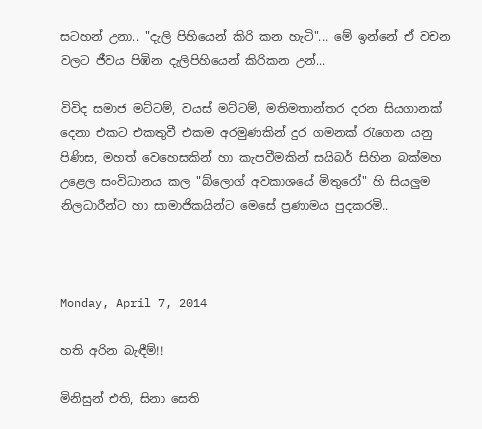සටහන් උනා.. "දැලි පිහියෙන් කිරි කන හැටි"... මේ ඉන්නේ ඒ වචන වලට ජීවය පිඹින දැලිපිහියෙන් කිරිකන උන්...

විවිද සමාජ මට්ටම්, වයස් මට්ටම්, මතිමතාන්තර දරන සියගානක් දෙනා එකට එකතුවී එකම අරමුණකින් දුර ගමනක් රැගෙන යනු පිණිස, මහත් වෙහෙසකින් හා කැපවීමකින් සයිබර් සිහින බක්මහ උළෙල සංවිධානය කල "බ්ලොග් අවකාශයේ මිතුරෝ" හි සියලුම නිලධාරීන්ට හා සාමාජිකයින්ට මෙසේ ප්‍රණාමය පුදකරමි..



Monday, April 7, 2014

හති අරින බැඳීම්!!

මිනිසුන් එති, සිනා සෙති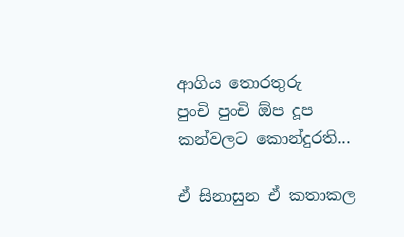ආගිය තොරතුරු
පුංචි පුංචි ඕප දූප
කන්වලට කොන්දුරති...

ඒ සිනාසුන ඒ කතාකල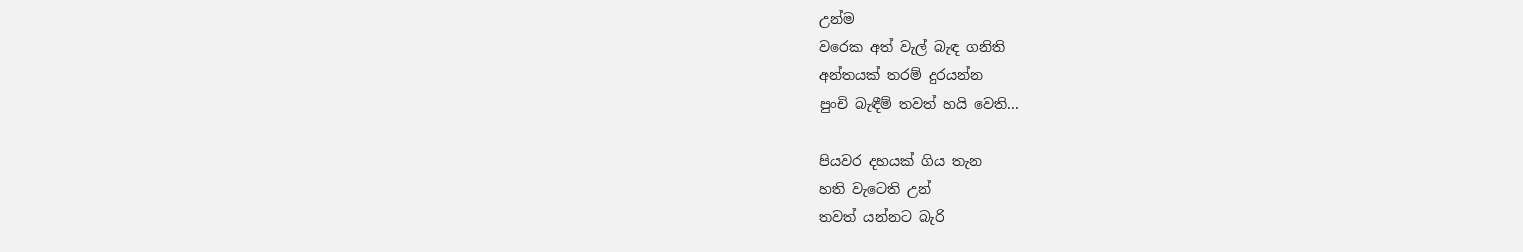උන්ම
වරෙක අත් වැල් බැඳ ගනිති
අන්තයක් තරම් දුරයන්න
පුංචි බැඳීම් තවත් හයි වෙති...

පියවර දහයක් ගිය තැන
හති වැටෙති උන්
තවත් යන්නට බැරි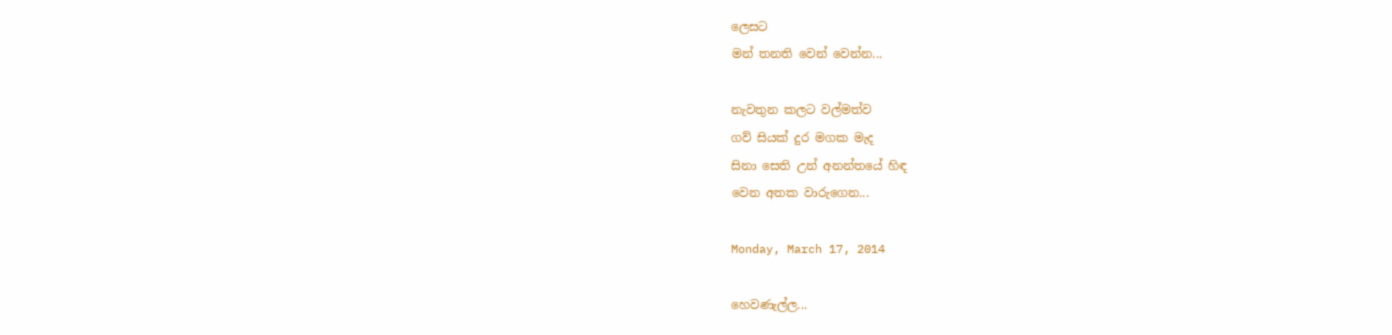ලෙසට
මන් තනති වෙන් වෙන්න...

නැවතුන කලට වල්මත්ව
ගව් සියක් දුර මගක මැද
සිනා සෙති උන් අනන්තයේ හිඳ
වෙන අතක වාරුගෙන...

Monday, March 17, 2014

හෙවණැල්ල...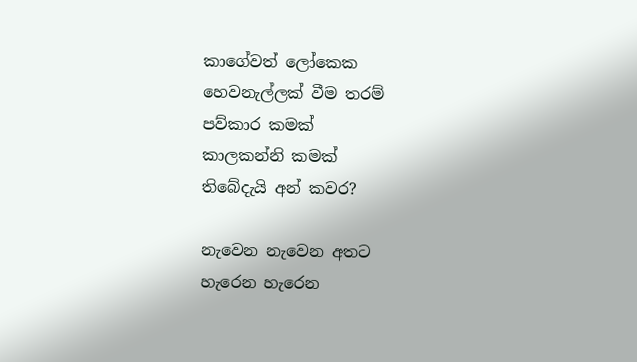කාගේවත් ලෝකෙක
හෙවනැල්ලක් වීම තරම්
පව්කාර කමක්
කාලකන්නි කමක්
තිබේදැයි අන් කවර?

නැවෙන නැවෙන අතට
හැරෙන හැරෙන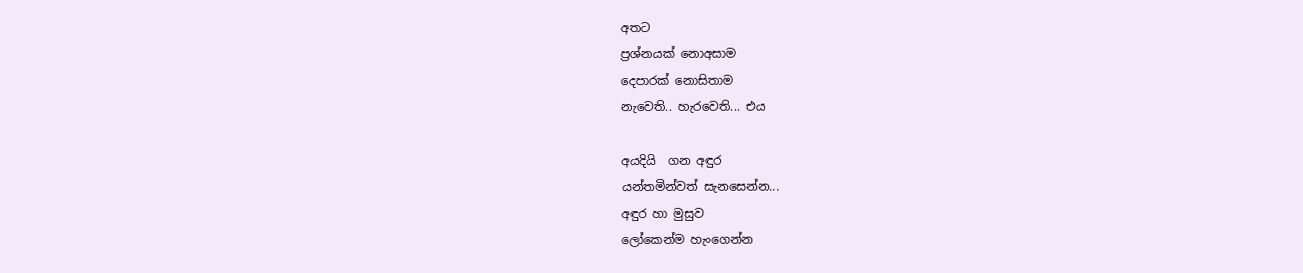අතට
ප්‍රශ්නයක් නොඅසාම
දෙපාරක් නොසිතාම
නැවෙති.. හැරවෙති... එය

අයදියි  ගන අඳුර
යන්තමින්වත් සැනසෙන්න...
අඳුර හා මුසුව
ලෝකෙන්ම හැංගෙන්න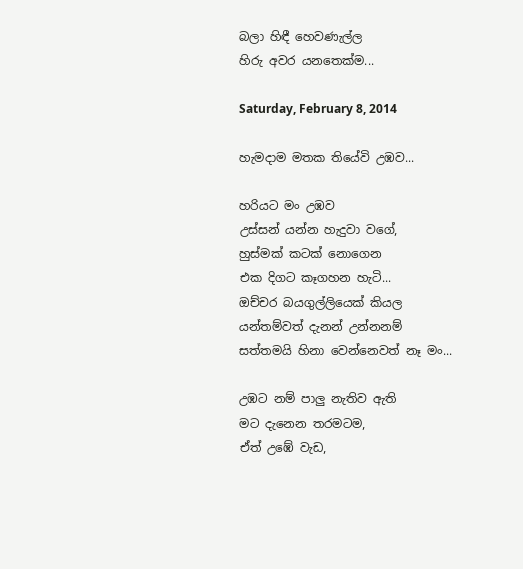බලා හිඳී හෙවණැල්ල
හිරු අවර යනතෙක්ම...

Saturday, February 8, 2014

හැමදාම මතක තියේවි උඹව...

හරියට මං උඹව
උස්සන් යන්න හැදුවා වගේ,
හුස්මක් කටක් නොගෙන
එක දිගට කෑගහන හැටි...
ඔච්චර බයගුල්ලියෙක් කියල
යන්තම්වත් දැනන් උන්නනම්
සත්තමයි හිනා වෙන්නෙවත් නෑ මං...

උඹට නම් පාලු නැතිව ඇති
මට දැනෙන තරමටම,
ඒත් උඹේ වැඩ,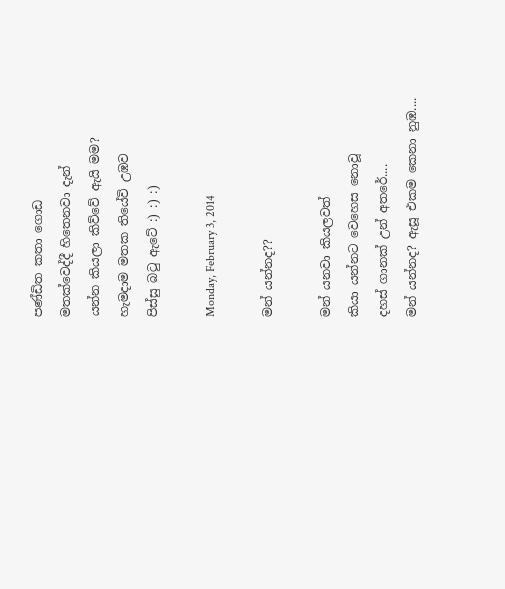පණ්ඩිත කතා ගොඩ
මතක්වෙද්දී හිතෙනවා දැන්
යන්න කියලා කිව්වේ ඇයි මම?
හැමදාම මතක තියේවි උඹව
පිස්සු බටු ඇටේ :) :) :)

Monday, February 3, 2014

මන් යන්නද??

මන් යනවා කියලවත්
කියා යන්නට වෙහෙස නොවූ
දහස් ගානක් උන් අතරේ....
මන් යන්නද? ඇසූ එකම කෙනා නුඹ....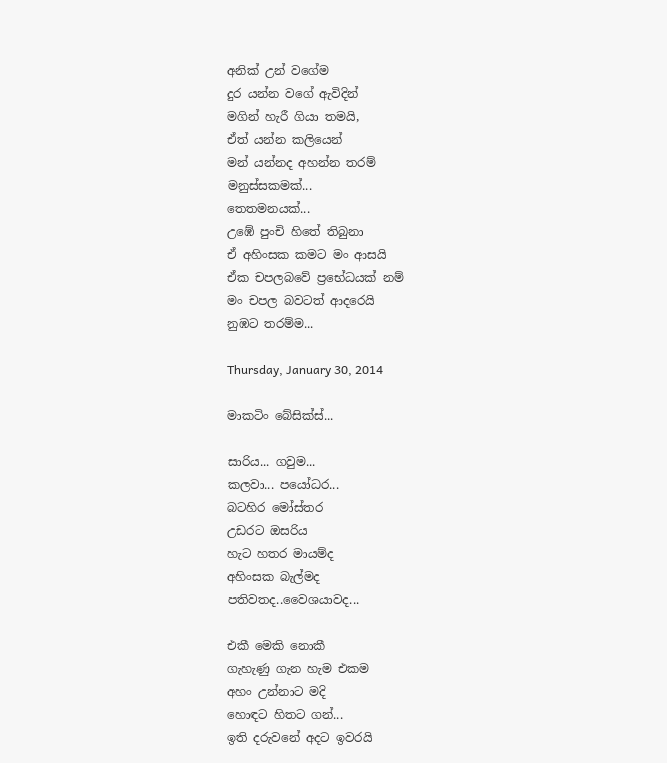අනික් උන් වගේම
දුර යන්න වගේ ඇවිදින්
මගින් හැරී ගියා තමයි,
ඒත් යන්න කලියෙන්
මන් යන්නද අහන්න තරම්
මනුස්සකමක්...
තෙතමනයක්...
උඹේ පුංචි හිතේ තිබුනා
ඒ අහිංසක කමට මං ආසයි
ඒක චපලබවේ ප්‍රභේධයක් නම්
මං චපල බවටත් ආදරෙයි
නුඹට තරම්ම...

Thursday, January 30, 2014

මාකටිං බේසික්ස්...

සාරිය... ගවුම...
කලවා... පයෝධර...
බටහිර මෝස්‌තර
උඩරට ඔසරිය
හැට හතර මායම්ද
අහිංසක බැල්මද
පතිවතද..වෛශයාවද...

එකී මෙකි නොකී
ගැහැණු ගැන හැම එකම
අහං උන්නාට මදි
හොඳට හිතට ගන්...
ඉති දරුවනේ අදට ඉවරයි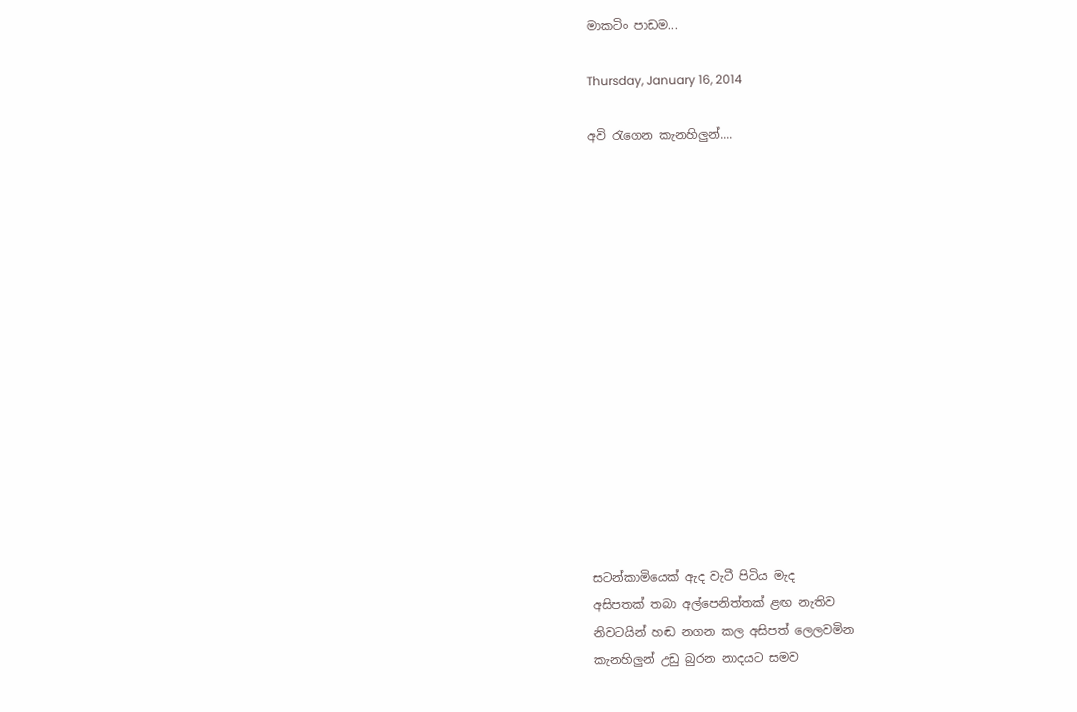මාකටිං පාඩම...

Thursday, January 16, 2014

අවි රැගෙන කැනහිලුන්....















සටන්කාමියෙක් ඇද වැටී පිටිය මැද
අසිපතක් තබා අල්පෙනිත්තක් ළඟ නැතිව
නිවටයින් හඬ නගන කල අසිපත් ලෙලවමින
කැනහිලුන් උඩු බුරන නාදයට සමව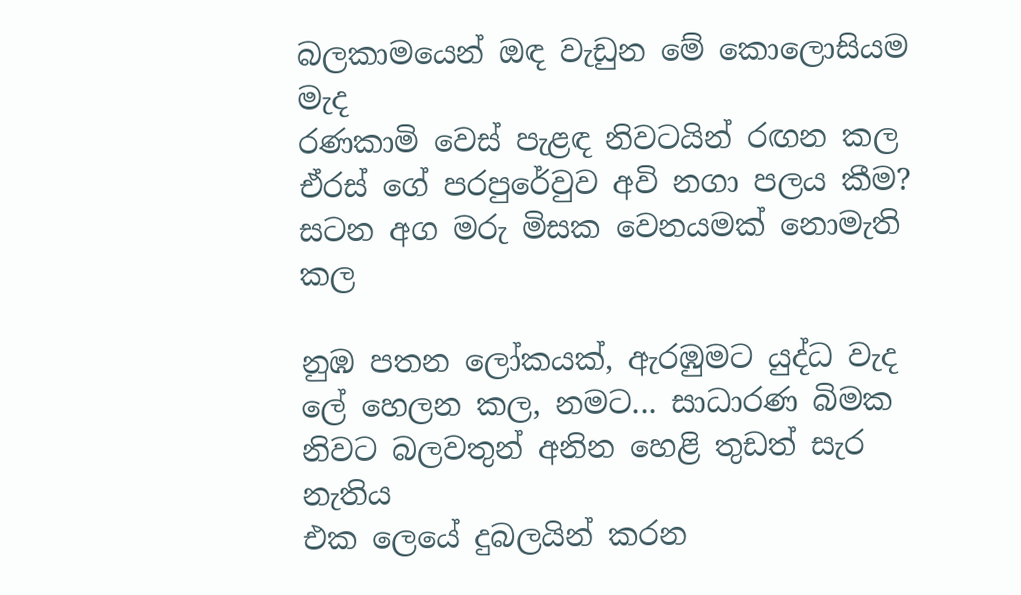බලකාමයෙන් ඔඳ වැඩුන මේ කොලොසියම මැද
රණකාමි වෙස් පැළඳ නිවටයින් රඟන කල
ඒරස් ගේ පරපුරේවුව අවි නගා පලය කීම?
සටන අග මරු මිසක වෙනයමක් නොමැති කල

නුඹ පතන ලෝකයක්, ඇරඹුමට යුද්ධ වැද
ලේ හෙලන කල, නමට... සාධාරණ බිමක
නිවට බලවතුන් අනින හෙළි තුඩත් සැර නැතිය
එක ලෙයේ දුබලයින් කරන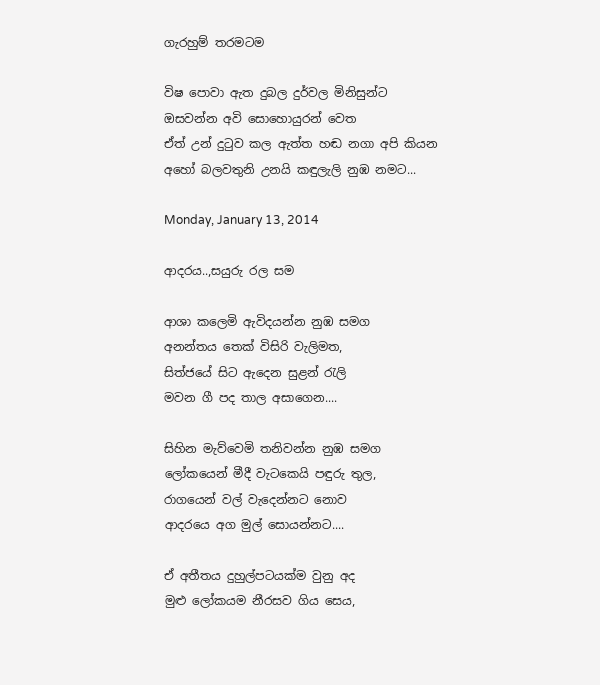ගැරහුම් තරමටම

විෂ පොවා ඇත දුබල දුර්වල මිනිසුන්ට
ඔසවන්න අවි සොහොයුරන් වෙත
ඒත් උන් දුටුව කල ඇත්ත හඬ නගා අපි කියන
අහෝ බලවතුනි උනයි කඳුලැලි නුඹ නමට...

Monday, January 13, 2014

ආදරය..,සයුරු රල සම

ආශා කලෙමි ඇවිදයන්න නුඹ සමග
අනන්තය තෙක් විසිරි වැලිමත,
සිත්ජයේ සිට ඇදෙන සුළන් රැලි
මවන ගී පද තාල අසාගෙන....

සිහින මැව්වෙමි තනිවන්න නුඹ සමග
ලෝකයෙන් මීදී වැටකෙයි පඳුරු තුල,
රාගයෙන් වල් වැදෙන්නට නොව
ආදරයෙ අග මුල් සොයන්නට....

ඒ අතීතය දුහුල්පටයක්ම වුනු අද
මුළු ලෝකයම නීරසව ගිය සෙය,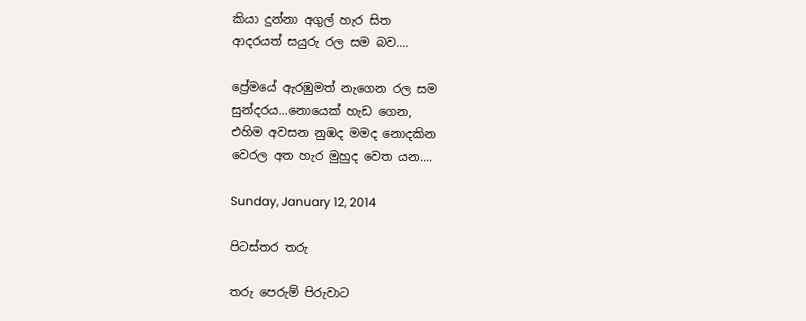කියා දුන්නා අගුල් හැර සිත
ආදරයත් සයුරු රල සම බව....

ප්‍රේමයේ ඇරඹුමත් නැගෙන රල සම
සුන්දරය...නොයෙක් හැඩ ගෙන,
එහිම අවසන නුඹද මමද නොදකින
වෙරල අත හැර මුහුද වෙත යන....

Sunday, January 12, 2014

පිටස්තර තරු

තරු පෙරුම් පිරුවාට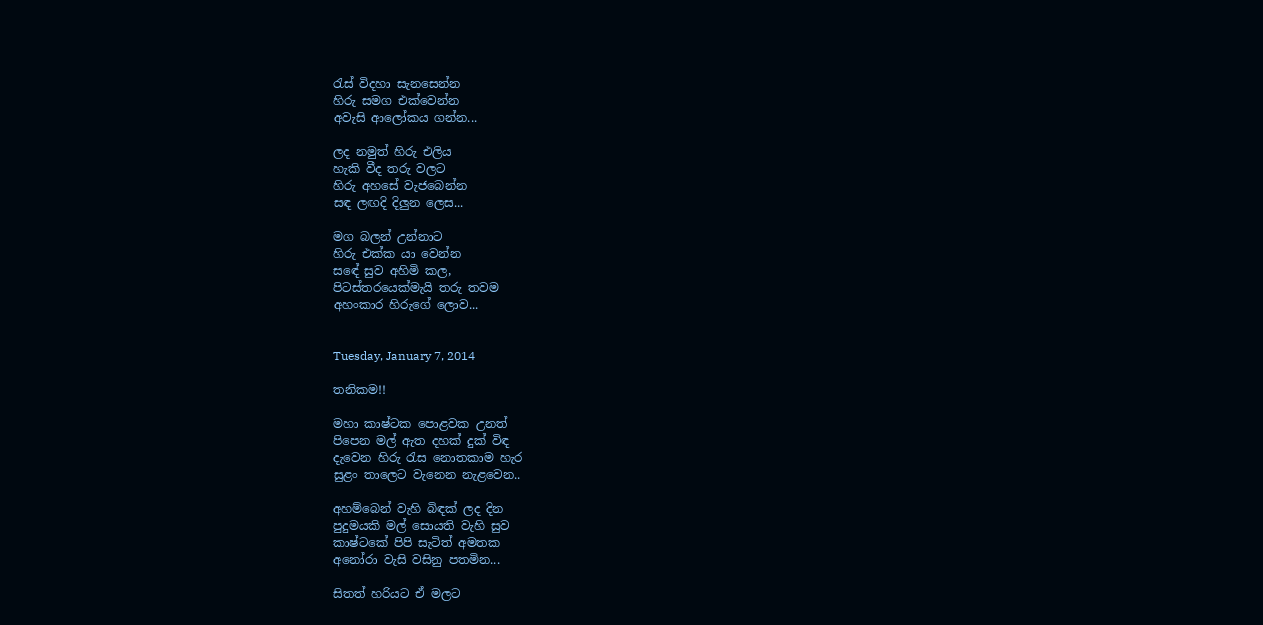රැස් විදහා සැනසෙන්න
හිරු සමග එක්වෙන්න
අවැසි ආලෝකය ගන්න...

ලද නමුත් හිරු එලිය
හැකි වීද තරු වලට
හිරු අහසේ වැජබෙන්න
සඳ ලඟදි දිලුන ලෙස...

මග බලන් උන්නාට
හිරු එක්ක යා වෙන්න
සඳේ සුව අහිමි කල,
පිටස්තරයෙක්මැයි තරු තවම
අහංකාර හිරුගේ ලොව...


Tuesday, January 7, 2014

තනිකම!!

මහා කාෂ්ටක පොළවක උනත්
පිපෙන මල් ඇත දහක් දුක් විඳ
දැවෙන හිරු රැස නොතකාම හැර
සුළං තාලෙට වැනෙන නැළවෙන..

අහම්බෙන් වැහි බිඳක් ලද දින
පුදුමයකි මල් සොයති වැහි සුව
කාෂ්ටකේ පිපි සැටිත් අමතක
අනෝරා වැසි වසිනු පතමින...

සිතත් හරියට ඒ මලට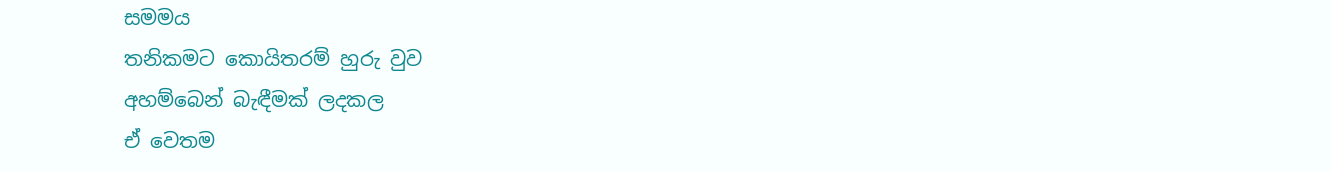සමමය
තනිකමට කොයිතරම් හුරු වුව
අහම්බෙන් බැඳීමක් ලදකල
ඒ වෙතම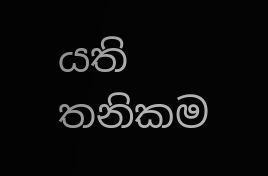යති තනිකම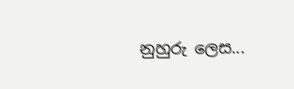නුහුරු ලෙස...